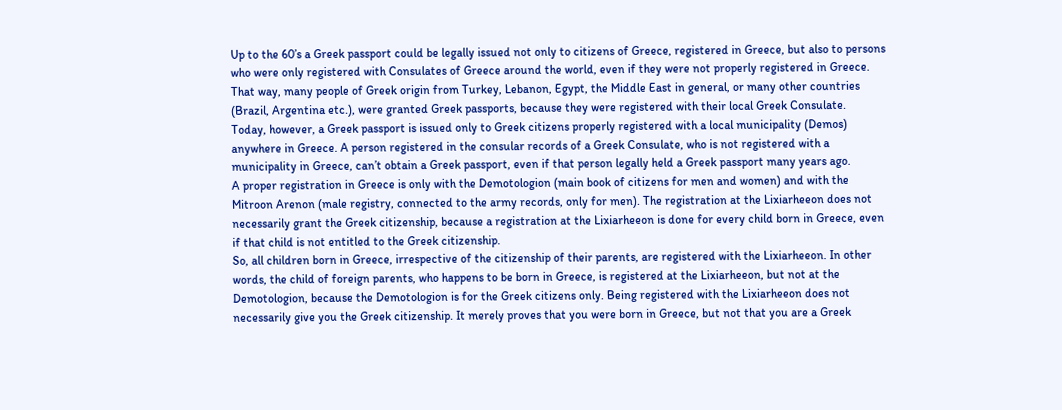Up to the 60’s a Greek passport could be legally issued not only to citizens of Greece, registered in Greece, but also to persons who were only registered with Consulates of Greece around the world, even if they were not properly registered in Greece. That way, many people of Greek origin from Turkey, Lebanon, Egypt, the Middle East in general, or many other countries (Brazil, Argentina etc.), were granted Greek passports, because they were registered with their local Greek Consulate.
Today, however, a Greek passport is issued only to Greek citizens properly registered with a local municipality (Demos) anywhere in Greece. A person registered in the consular records of a Greek Consulate, who is not registered with a municipality in Greece, can’t obtain a Greek passport, even if that person legally held a Greek passport many years ago.
A proper registration in Greece is only with the Demotologion (main book of citizens for men and women) and with the Mitroon Arenon (male registry, connected to the army records, only for men). The registration at the Lixiarheeon does not necessarily grant the Greek citizenship, because a registration at the Lixiarheeon is done for every child born in Greece, even if that child is not entitled to the Greek citizenship.
So, all children born in Greece, irrespective of the citizenship of their parents, are registered with the Lixiarheeon. In other words, the child of foreign parents, who happens to be born in Greece, is registered at the Lixiarheeon, but not at the Demotologion, because the Demotologion is for the Greek citizens only. Being registered with the Lixiarheeon does not necessarily give you the Greek citizenship. It merely proves that you were born in Greece, but not that you are a Greek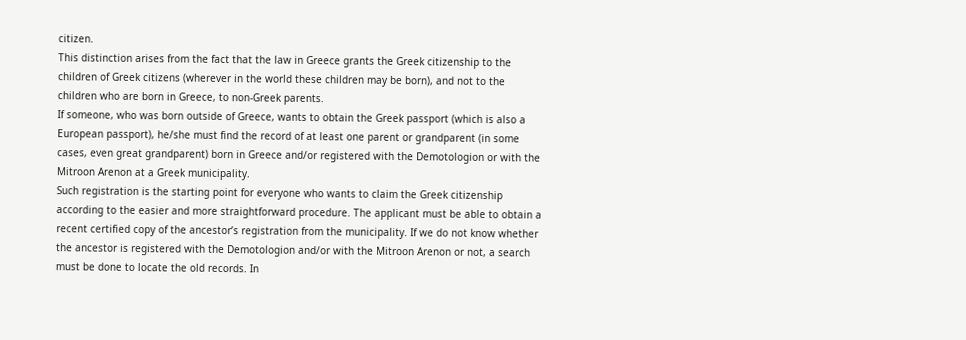citizen.
This distinction arises from the fact that the law in Greece grants the Greek citizenship to the children of Greek citizens (wherever in the world these children may be born), and not to the children who are born in Greece, to non-Greek parents.
If someone, who was born outside of Greece, wants to obtain the Greek passport (which is also a European passport), he/she must find the record of at least one parent or grandparent (in some cases, even great grandparent) born in Greece and/or registered with the Demotologion or with the Mitroon Arenon at a Greek municipality.
Such registration is the starting point for everyone who wants to claim the Greek citizenship according to the easier and more straightforward procedure. The applicant must be able to obtain a recent certified copy of the ancestor’s registration from the municipality. If we do not know whether the ancestor is registered with the Demotologion and/or with the Mitroon Arenon or not, a search must be done to locate the old records. In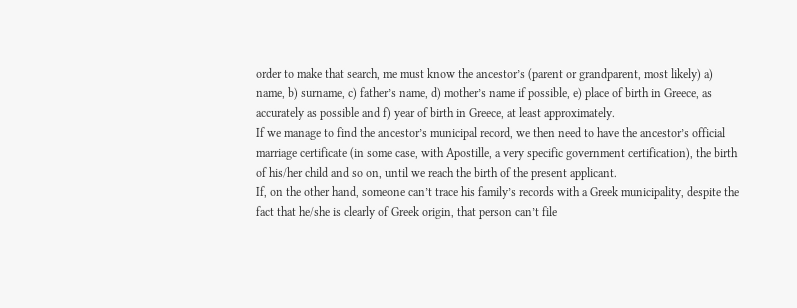order to make that search, me must know the ancestor’s (parent or grandparent, most likely) a) name, b) surname, c) father’s name, d) mother’s name if possible, e) place of birth in Greece, as accurately as possible and f) year of birth in Greece, at least approximately.
If we manage to find the ancestor’s municipal record, we then need to have the ancestor’s official marriage certificate (in some case, with Apostille, a very specific government certification), the birth of his/her child and so on, until we reach the birth of the present applicant.
If, on the other hand, someone can’t trace his family’s records with a Greek municipality, despite the fact that he/she is clearly of Greek origin, that person can’t file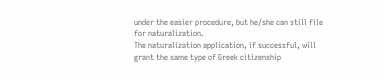under the easier procedure, but he/she can still file for naturalization.
The naturalization application, if successful, will grant the same type of Greek citizenship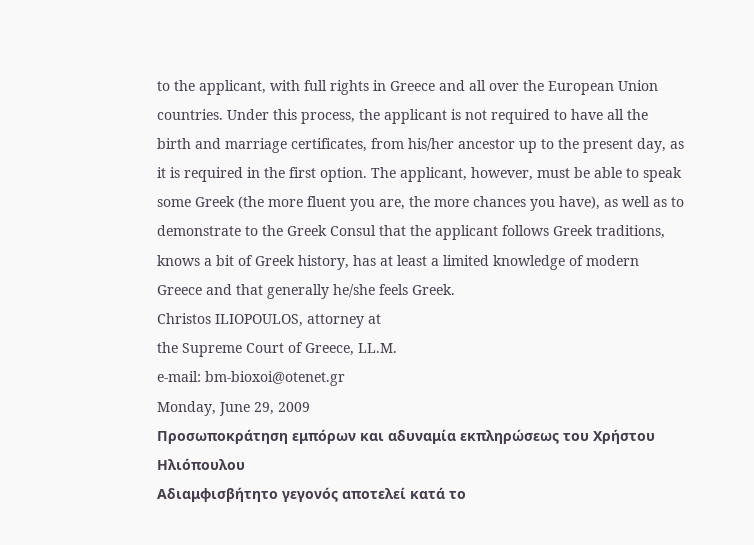to the applicant, with full rights in Greece and all over the European Union countries. Under this process, the applicant is not required to have all the birth and marriage certificates, from his/her ancestor up to the present day, as it is required in the first option. The applicant, however, must be able to speak some Greek (the more fluent you are, the more chances you have), as well as to demonstrate to the Greek Consul that the applicant follows Greek traditions, knows a bit of Greek history, has at least a limited knowledge of modern Greece and that generally he/she feels Greek.
Christos ILIOPOULOS, attorney at
the Supreme Court of Greece, LL.M.
e-mail: bm-bioxoi@otenet.gr
Monday, June 29, 2009
Προσωποκράτηση εμπόρων και αδυναμία εκπληρώσεως του Χρήστου Ηλιόπουλου
Αδιαμφισβήτητο γεγονός αποτελεί κατά το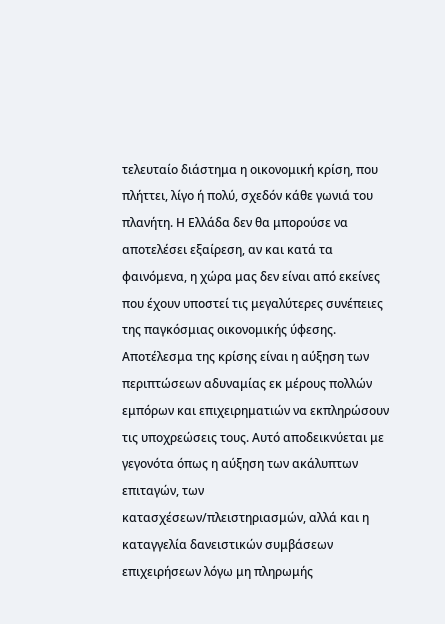τελευταίο διάστημα η οικονομική κρίση, που πλήττει, λίγο ή πολύ, σχεδόν κάθε γωνιά του πλανήτη. Η Ελλάδα δεν θα μπορούσε να αποτελέσει εξαίρεση, αν και κατά τα φαινόμενα, η χώρα μας δεν είναι από εκείνες που έχουν υποστεί τις μεγαλύτερες συνέπειες της παγκόσμιας οικονομικής ύφεσης.
Αποτέλεσμα της κρίσης είναι η αύξηση των περιπτώσεων αδυναμίας εκ μέρους πολλών εμπόρων και επιχειρηματιών να εκπληρώσουν τις υποχρεώσεις τους. Αυτό αποδεικνύεται με γεγονότα όπως η αύξηση των ακάλυπτων επιταγών, των κατασχέσεων/πλειστηριασμών, αλλά και η καταγγελία δανειστικών συμβάσεων επιχειρήσεων λόγω μη πληρωμής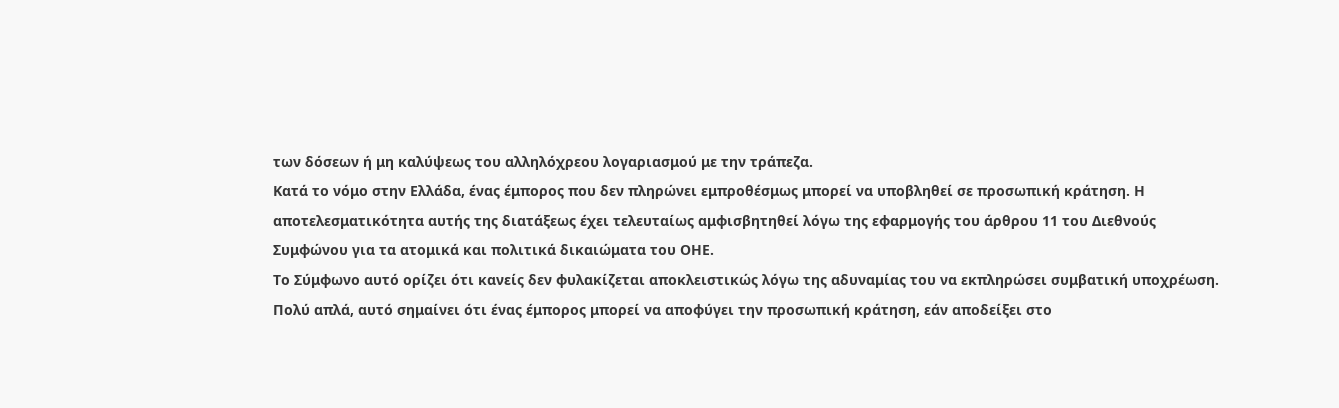των δόσεων ή μη καλύψεως του αλληλόχρεου λογαριασμού με την τράπεζα.
Κατά το νόμο στην Ελλάδα, ένας έμπορος που δεν πληρώνει εμπροθέσμως μπορεί να υποβληθεί σε προσωπική κράτηση. Η αποτελεσματικότητα αυτής της διατάξεως έχει τελευταίως αμφισβητηθεί λόγω της εφαρμογής του άρθρου 11 του Διεθνούς Συμφώνου για τα ατομικά και πολιτικά δικαιώματα του ΟΗΕ.
Το Σύμφωνο αυτό ορίζει ότι κανείς δεν φυλακίζεται αποκλειστικώς λόγω της αδυναμίας του να εκπληρώσει συμβατική υποχρέωση. Πολύ απλά, αυτό σημαίνει ότι ένας έμπορος μπορεί να αποφύγει την προσωπική κράτηση, εάν αποδείξει στο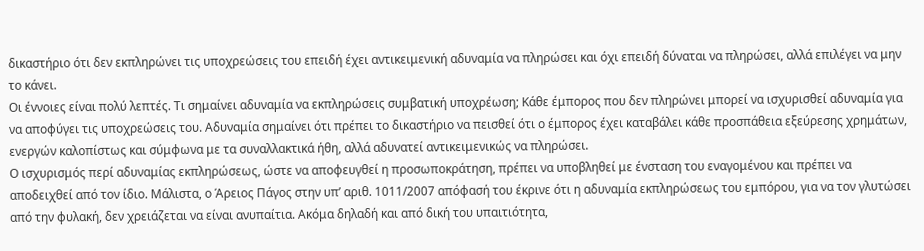δικαστήριο ότι δεν εκπληρώνει τις υποχρεώσεις του επειδή έχει αντικειμενική αδυναμία να πληρώσει και όχι επειδή δύναται να πληρώσει, αλλά επιλέγει να μην το κάνει.
Οι έννοιες είναι πολύ λεπτές. Τι σημαίνει αδυναμία να εκπληρώσεις συμβατική υποχρέωση; Κάθε έμπορος που δεν πληρώνει μπορεί να ισχυρισθεί αδυναμία για να αποφύγει τις υποχρεώσεις του. Αδυναμία σημαίνει ότι πρέπει το δικαστήριο να πεισθεί ότι ο έμπορος έχει καταβάλει κάθε προσπάθεια εξεύρεσης χρημάτων, ενεργών καλοπίστως και σύμφωνα με τα συναλλακτικά ήθη, αλλά αδυνατεί αντικειμενικώς να πληρώσει.
Ο ισχυρισμός περί αδυναμίας εκπληρώσεως, ώστε να αποφευγθεί η προσωποκράτηση, πρέπει να υποβληθεί με ένσταση του εναγομένου και πρέπει να αποδειχθεί από τον ίδιο. Μάλιστα, ο Άρειος Πάγος στην υπ’ αριθ. 1011/2007 απόφασή του έκρινε ότι η αδυναμία εκπληρώσεως του εμπόρου, για να τον γλυτώσει από την φυλακή, δεν χρειάζεται να είναι ανυπαίτια. Ακόμα δηλαδή και από δική του υπαιτιότητα,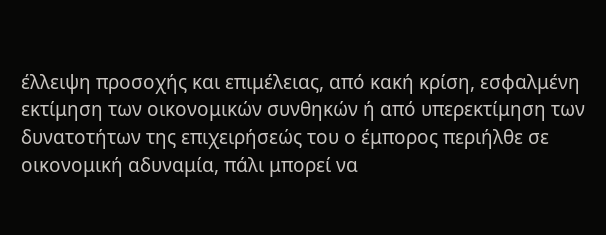έλλειψη προσοχής και επιμέλειας, από κακή κρίση, εσφαλμένη εκτίμηση των οικονομικών συνθηκών ή από υπερεκτίμηση των δυνατοτήτων της επιχειρήσεώς του ο έμπορος περιήλθε σε οικονομική αδυναμία, πάλι μπορεί να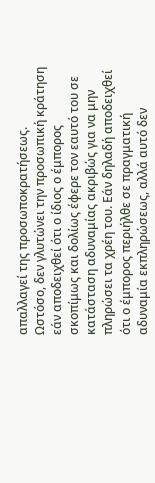απαλλαγεί της προσωποκρατήσεως.
Ωστόσο, δεν γλυτώνει την προσωπική κράτηση εάν αποδειχθεί ότι ο ίδιος ο έμπορος σκοπίμως και δολίως έφερε τον εαυτό του σε κατάσταση αδυναμίας ακριβώς για να μην πληρώσει τα χρέη του. Εάν δηλαδή αποδειχθεί ότι ο έμπορος περιήλθε σε πραγματική αδυναμία εκπληρώσεως, αλλά αυτό δεν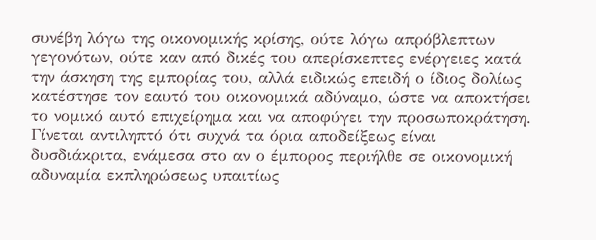συνέβη λόγω της οικονομικής κρίσης, ούτε λόγω απρόβλεπτων γεγονότων, ούτε καν από δικές του απερίσκεπτες ενέργειες κατά την άσκηση της εμπορίας του, αλλά ειδικώς επειδή ο ίδιος δολίως κατέστησε τον εαυτό του οικονομικά αδύναμο, ώστε να αποκτήσει το νομικό αυτό επιχείρημα και να αποφύγει την προσωποκράτηση.
Γίνεται αντιληπτό ότι συχνά τα όρια αποδείξεως είναι δυσδιάκριτα, ενάμεσα στο αν ο έμπορος περιήλθε σε οικονομική αδυναμία εκπληρώσεως υπαιτίως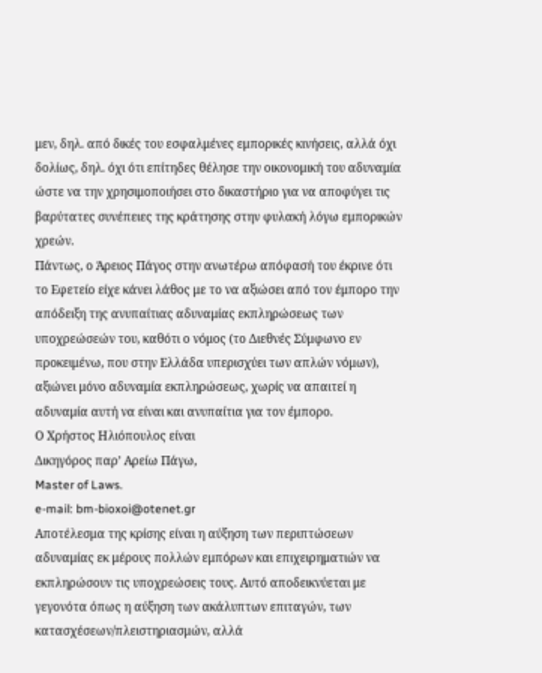μεν, δηλ. από δικές του εσφαλμένες εμπορικές κινήσεις, αλλά όχι δολίως, δηλ. όχι ότι επίτηδες θέλησε την οικονομική του αδυναμία ώστε να την χρησιμοποιήσει στο δικαστήριο για να αποφύγει τις βαρύτατες συνέπειες της κράτησης στην φυλακή λόγω εμπορικών χρεών.
Πάντως, ο Άρειος Πάγος στην ανωτέρω απόφασή του έκρινε ότι το Εφετείο είχε κάνει λάθος με το να αξιώσει από τον έμπορο την απόδειξη της ανυπαίτιας αδυναμίας εκπληρώσεως των υποχρεώσεών του, καθότι ο νόμος (το Διεθνές Σύμφωνο εν προκειμένω, που στην Ελλάδα υπερισχύει των απλών νόμων), αξιώνει μόνο αδυναμία εκπληρώσεως, χωρίς να απαιτεί η αδυναμία αυτή να είναι και ανυπαίτια για τον έμπορο.
Ο Χρήστος Ηλιόπουλος είναι
Δικηγόρος παρ’ Αρείω Πάγω,
Master of Laws.
e-mail: bm-bioxoi@otenet.gr
Αποτέλεσμα της κρίσης είναι η αύξηση των περιπτώσεων αδυναμίας εκ μέρους πολλών εμπόρων και επιχειρηματιών να εκπληρώσουν τις υποχρεώσεις τους. Αυτό αποδεικνύεται με γεγονότα όπως η αύξηση των ακάλυπτων επιταγών, των κατασχέσεων/πλειστηριασμών, αλλά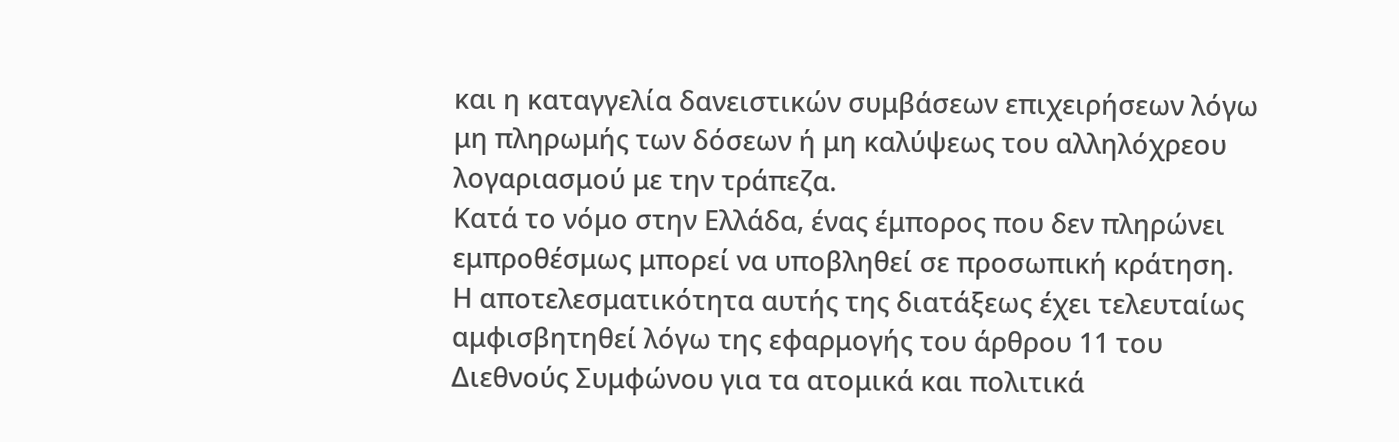και η καταγγελία δανειστικών συμβάσεων επιχειρήσεων λόγω μη πληρωμής των δόσεων ή μη καλύψεως του αλληλόχρεου λογαριασμού με την τράπεζα.
Κατά το νόμο στην Ελλάδα, ένας έμπορος που δεν πληρώνει εμπροθέσμως μπορεί να υποβληθεί σε προσωπική κράτηση. Η αποτελεσματικότητα αυτής της διατάξεως έχει τελευταίως αμφισβητηθεί λόγω της εφαρμογής του άρθρου 11 του Διεθνούς Συμφώνου για τα ατομικά και πολιτικά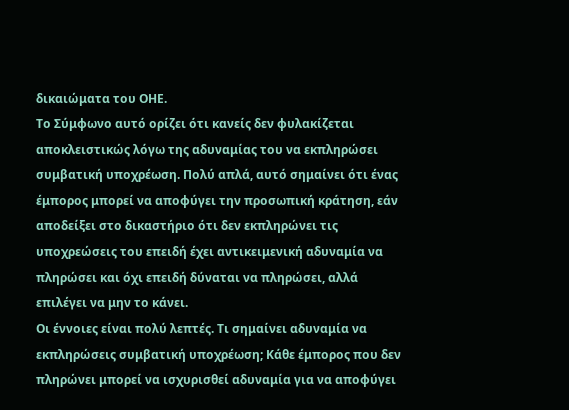δικαιώματα του ΟΗΕ.
Το Σύμφωνο αυτό ορίζει ότι κανείς δεν φυλακίζεται αποκλειστικώς λόγω της αδυναμίας του να εκπληρώσει συμβατική υποχρέωση. Πολύ απλά, αυτό σημαίνει ότι ένας έμπορος μπορεί να αποφύγει την προσωπική κράτηση, εάν αποδείξει στο δικαστήριο ότι δεν εκπληρώνει τις υποχρεώσεις του επειδή έχει αντικειμενική αδυναμία να πληρώσει και όχι επειδή δύναται να πληρώσει, αλλά επιλέγει να μην το κάνει.
Οι έννοιες είναι πολύ λεπτές. Τι σημαίνει αδυναμία να εκπληρώσεις συμβατική υποχρέωση; Κάθε έμπορος που δεν πληρώνει μπορεί να ισχυρισθεί αδυναμία για να αποφύγει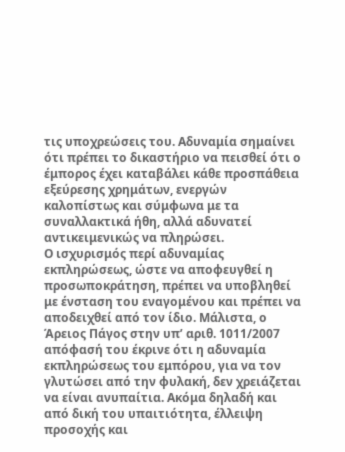τις υποχρεώσεις του. Αδυναμία σημαίνει ότι πρέπει το δικαστήριο να πεισθεί ότι ο έμπορος έχει καταβάλει κάθε προσπάθεια εξεύρεσης χρημάτων, ενεργών καλοπίστως και σύμφωνα με τα συναλλακτικά ήθη, αλλά αδυνατεί αντικειμενικώς να πληρώσει.
Ο ισχυρισμός περί αδυναμίας εκπληρώσεως, ώστε να αποφευγθεί η προσωποκράτηση, πρέπει να υποβληθεί με ένσταση του εναγομένου και πρέπει να αποδειχθεί από τον ίδιο. Μάλιστα, ο Άρειος Πάγος στην υπ’ αριθ. 1011/2007 απόφασή του έκρινε ότι η αδυναμία εκπληρώσεως του εμπόρου, για να τον γλυτώσει από την φυλακή, δεν χρειάζεται να είναι ανυπαίτια. Ακόμα δηλαδή και από δική του υπαιτιότητα, έλλειψη προσοχής και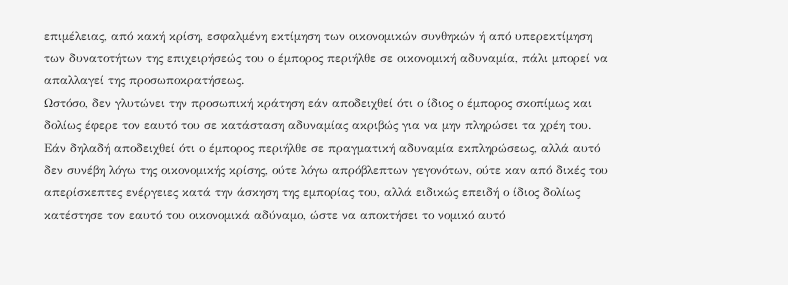επιμέλειας, από κακή κρίση, εσφαλμένη εκτίμηση των οικονομικών συνθηκών ή από υπερεκτίμηση των δυνατοτήτων της επιχειρήσεώς του ο έμπορος περιήλθε σε οικονομική αδυναμία, πάλι μπορεί να απαλλαγεί της προσωποκρατήσεως.
Ωστόσο, δεν γλυτώνει την προσωπική κράτηση εάν αποδειχθεί ότι ο ίδιος ο έμπορος σκοπίμως και δολίως έφερε τον εαυτό του σε κατάσταση αδυναμίας ακριβώς για να μην πληρώσει τα χρέη του. Εάν δηλαδή αποδειχθεί ότι ο έμπορος περιήλθε σε πραγματική αδυναμία εκπληρώσεως, αλλά αυτό δεν συνέβη λόγω της οικονομικής κρίσης, ούτε λόγω απρόβλεπτων γεγονότων, ούτε καν από δικές του απερίσκεπτες ενέργειες κατά την άσκηση της εμπορίας του, αλλά ειδικώς επειδή ο ίδιος δολίως κατέστησε τον εαυτό του οικονομικά αδύναμο, ώστε να αποκτήσει το νομικό αυτό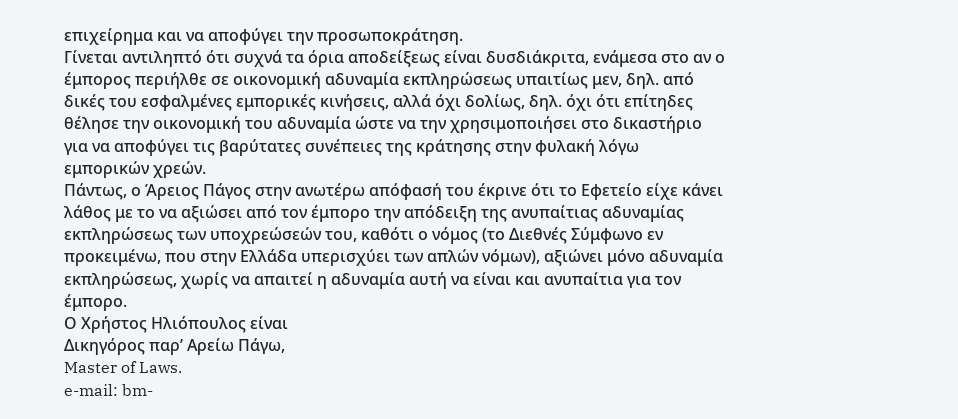επιχείρημα και να αποφύγει την προσωποκράτηση.
Γίνεται αντιληπτό ότι συχνά τα όρια αποδείξεως είναι δυσδιάκριτα, ενάμεσα στο αν ο έμπορος περιήλθε σε οικονομική αδυναμία εκπληρώσεως υπαιτίως μεν, δηλ. από δικές του εσφαλμένες εμπορικές κινήσεις, αλλά όχι δολίως, δηλ. όχι ότι επίτηδες θέλησε την οικονομική του αδυναμία ώστε να την χρησιμοποιήσει στο δικαστήριο για να αποφύγει τις βαρύτατες συνέπειες της κράτησης στην φυλακή λόγω εμπορικών χρεών.
Πάντως, ο Άρειος Πάγος στην ανωτέρω απόφασή του έκρινε ότι το Εφετείο είχε κάνει λάθος με το να αξιώσει από τον έμπορο την απόδειξη της ανυπαίτιας αδυναμίας εκπληρώσεως των υποχρεώσεών του, καθότι ο νόμος (το Διεθνές Σύμφωνο εν προκειμένω, που στην Ελλάδα υπερισχύει των απλών νόμων), αξιώνει μόνο αδυναμία εκπληρώσεως, χωρίς να απαιτεί η αδυναμία αυτή να είναι και ανυπαίτια για τον έμπορο.
Ο Χρήστος Ηλιόπουλος είναι
Δικηγόρος παρ’ Αρείω Πάγω,
Master of Laws.
e-mail: bm-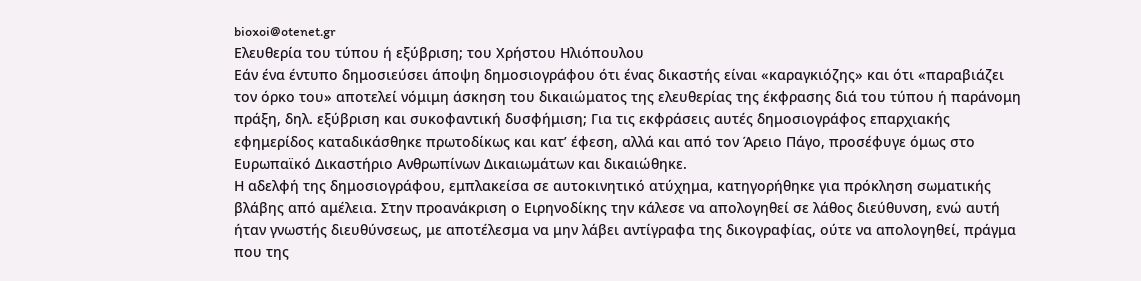bioxoi@otenet.gr
Ελευθερία του τύπου ή εξύβριση; του Χρήστου Ηλιόπουλου
Εάν ένα έντυπο δημοσιεύσει άποψη δημοσιογράφου ότι ένας δικαστής είναι «καραγκιόζης» και ότι «παραβιάζει τον όρκο του» αποτελεί νόμιμη άσκηση του δικαιώματος της ελευθερίας της έκφρασης διά του τύπου ή παράνομη πράξη, δηλ. εξύβριση και συκοφαντική δυσφήμιση; Για τις εκφράσεις αυτές δημοσιογράφος επαρχιακής εφημερίδος καταδικάσθηκε πρωτοδίκως και κατ’ έφεση, αλλά και από τον Άρειο Πάγο, προσέφυγε όμως στο Ευρωπαϊκό Δικαστήριο Ανθρωπίνων Δικαιωμάτων και δικαιώθηκε.
Η αδελφή της δημοσιογράφου, εμπλακείσα σε αυτοκινητικό ατύχημα, κατηγορήθηκε για πρόκληση σωματικής βλάβης από αμέλεια. Στην προανάκριση ο Ειρηνοδίκης την κάλεσε να απολογηθεί σε λάθος διεύθυνση, ενώ αυτή ήταν γνωστής διευθύνσεως, με αποτέλεσμα να μην λάβει αντίγραφα της δικογραφίας, ούτε να απολογηθεί, πράγμα που της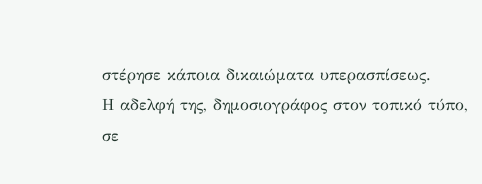στέρησε κάποια δικαιώματα υπερασπίσεως.
Η αδελφή της, δημοσιογράφος στον τοπικό τύπο, σε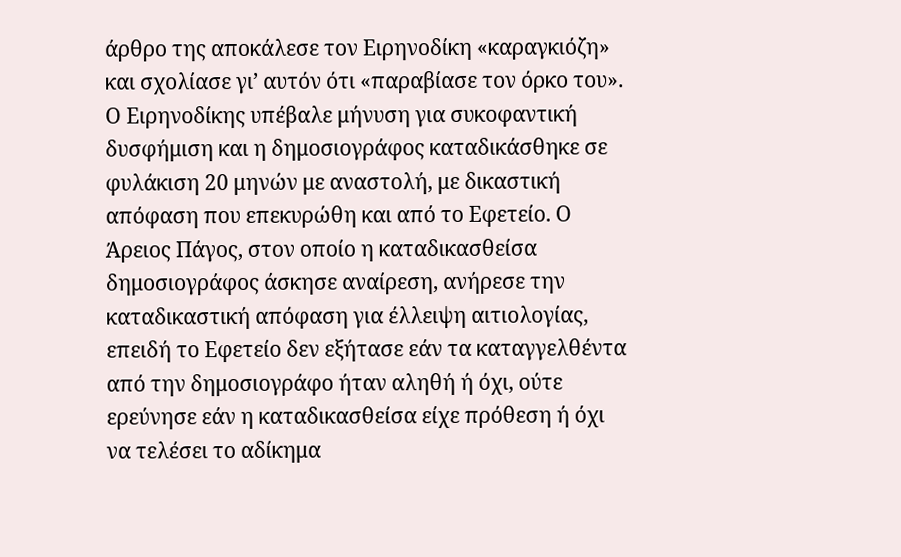άρθρο της αποκάλεσε τον Ειρηνοδίκη «καραγκιόζη» και σχολίασε γι’ αυτόν ότι «παραβίασε τον όρκο του». Ο Ειρηνοδίκης υπέβαλε μήνυση για συκοφαντική δυσφήμιση και η δημοσιογράφος καταδικάσθηκε σε φυλάκιση 20 μηνών με αναστολή, με δικαστική απόφαση που επεκυρώθη και από το Εφετείο. Ο Άρειος Πάγος, στον οποίο η καταδικασθείσα δημοσιογράφος άσκησε αναίρεση, ανήρεσε την καταδικαστική απόφαση για έλλειψη αιτιολογίας, επειδή το Εφετείο δεν εξήτασε εάν τα καταγγελθέντα από την δημοσιογράφο ήταν αληθή ή όχι, ούτε ερεύνησε εάν η καταδικασθείσα είχε πρόθεση ή όχι να τελέσει το αδίκημα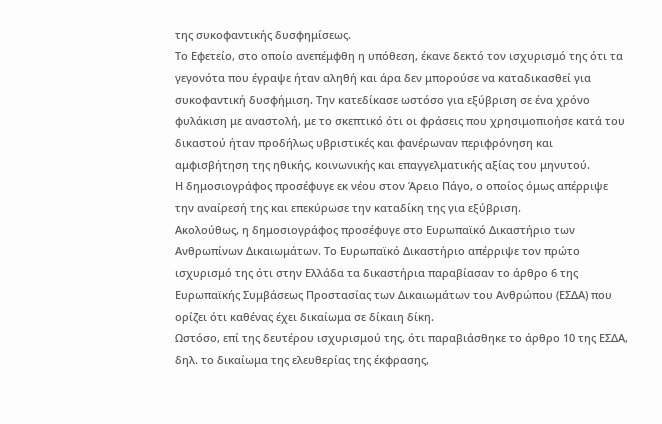της συκοφαντικής δυσφημίσεως.
Το Εφετείο, στο οποίο ανεπέμφθη η υπόθεση, έκανε δεκτό τον ισχυρισμό της ότι τα γεγονότα που έγραψε ήταν αληθή και άρα δεν μπορούσε να καταδικασθεί για συκοφαντική δυσφήμιση. Την κατεδίκασε ωστόσο για εξύβριση σε ένα χρόνο φυλάκιση με αναστολή, με το σκεπτικό ότι οι φράσεις που χρησιμοπιοήσε κατά του δικαστού ήταν προδήλως υβριστικές και φανέρωναν περιφρόνηση και αμφισβήτηση της ηθικής, κοινωνικής και επαγγελματικής αξίας του μηνυτού.
Η δημοσιογράφος προσέφυγε εκ νέου στον Άρειο Πάγο, ο οποίος όμως απέρριψε την αναίρεσή της και επεκύρωσε την καταδίκη της για εξύβριση.
Ακολούθως, η δημοσιογράφος προσέφυγε στο Ευρωπαϊκό Δικαστήριο των Ανθρωπίνων Δικαιωμάτων. Το Ευρωπαϊκό Δικαστήριο απέρριψε τον πρώτο ισχυρισμό της ότι στην Ελλάδα τα δικαστήρια παραβίασαν το άρθρο 6 της Ευρωπαϊκής Συμβάσεως Προστασίας των Δικαιωμάτων του Ανθρώπου (ΕΣΔΑ) που ορίζει ότι καθένας έχει δικαίωμα σε δίκαιη δίκη.
Ωστόσο, επί της δευτέρου ισχυρισμού της, ότι παραβιάσθηκε το άρθρο 10 της ΕΣΔΑ, δηλ. το δικαίωμα της ελευθερίας της έκφρασης,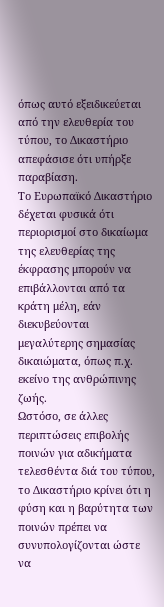όπως αυτό εξειδικεύεται από την ελευθερία του τύπου, το Δικαστήριο απεφάσισε ότι υπήρξε παραβίαση.
Το Ευρωπαϊκό Δικαστήριο δέχεται φυσικά ότι περιορισμοί στο δικαίωμα της ελευθερίας της έκφρασης μπορούν να επιβάλλονται από τα κράτη μέλη, εάν διεκυβεύονται μεγαλύτερης σημασίας δικαιώματα, όπως π.χ. εκείνο της ανθρώπινης ζωής.
Ωστόσο, σε άλλες περιπτώσεις επιβολής ποινών για αδικήματα τελεσθέντα διά του τύπου, το Δικαστήριο κρίνει ότι η φύση και η βαρύτητα των ποινών πρέπει να συνυπολογίζονται ώστε να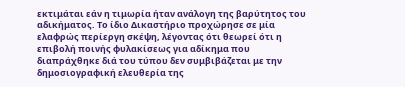εκτιμάται εάν η τιμωρία ήταν ανάλογη της βαρύτητος του αδικήματος. Το ίδιο Δικαστήριο προχώρησε σε μία ελαφρώς περίεργη σκέψη, λέγοντας ότι θεωρεί ότι η επιβολή ποινής φυλακίσεως για αδίκημα που διαπράχθηκε διά του τύπου δεν συμβιβάζεται με την δημοσιογραφική ελευθερία της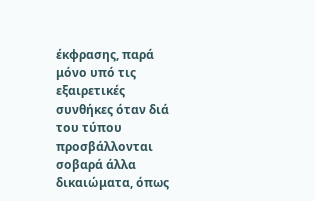έκφρασης, παρά μόνο υπό τις εξαιρετικές συνθήκες όταν διά του τύπου προσβάλλονται σοβαρά άλλα δικαιώματα, όπως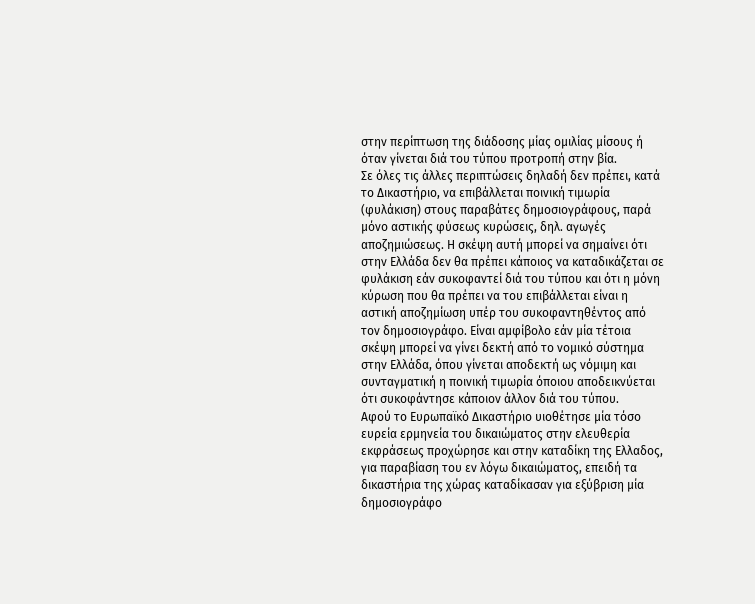στην περίπτωση της διάδοσης μίας ομιλίας μίσους ή όταν γίνεται διά του τύπου προτροπή στην βία.
Σε όλες τις άλλες περιπτώσεις δηλαδή δεν πρέπει, κατά το Δικαστήριο, να επιβάλλεται ποινική τιμωρία (φυλάκιση) στους παραβάτες δημοσιογράφους, παρά μόνο αστικής φύσεως κυρώσεις, δηλ. αγωγές αποζημιώσεως. Η σκέψη αυτή μπορεί να σημαίνει ότι στην Ελλάδα δεν θα πρέπει κάποιος να καταδικάζεται σε φυλάκιση εάν συκοφαντεί διά του τύπου και ότι η μόνη κύρωση που θα πρέπει να του επιβάλλεται είναι η αστική αποζημίωση υπέρ του συκοφαντηθέντος από τον δημοσιογράφο. Είναι αμφίβολο εάν μία τέτοια σκέψη μπορεί να γίνει δεκτή από το νομικό σύστημα στην Ελλάδα, όπου γίνεται αποδεκτή ως νόμιμη και συνταγματική η ποινική τιμωρία όποιου αποδεικνύεται ότι συκοφάντησε κάποιον άλλον διά του τύπου.
Αφού το Ευρωπαϊκό Δικαστήριο υιοθέτησε μία τόσο ευρεία ερμηνεία του δικαιώματος στην ελευθερία εκφράσεως προχώρησε και στην καταδίκη της Ελλαδος, για παραβίαση του εν λόγω δικαιώματος, επειδή τα δικαστήρια της χώρας καταδίκασαν για εξύβριση μία δημοσιογράφο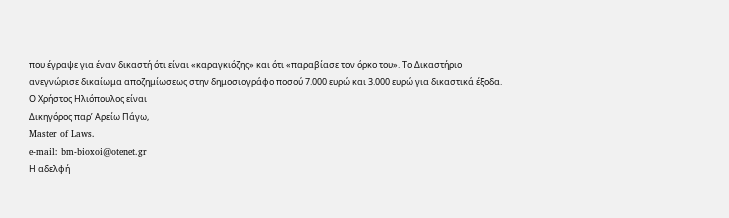που έγραψε για έναν δικαστή ότι είναι «καραγκιόζης» και ότι «παραβίασε τον όρκο του». Το Δικαστήριο ανεγνώρισε δικαίωμα αποζημίωσεως στην δημοσιογράφο ποσού 7.000 ευρώ και 3.000 ευρώ για δικαστικά έξοδα.
Ο Χρήστος Ηλιόπουλος είναι
Δικηγόρος παρ’ Αρείω Πάγω,
Master of Laws.
e-mail: bm-bioxoi@otenet.gr
Η αδελφή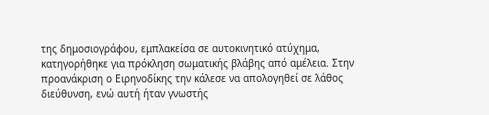της δημοσιογράφου, εμπλακείσα σε αυτοκινητικό ατύχημα, κατηγορήθηκε για πρόκληση σωματικής βλάβης από αμέλεια. Στην προανάκριση ο Ειρηνοδίκης την κάλεσε να απολογηθεί σε λάθος διεύθυνση, ενώ αυτή ήταν γνωστής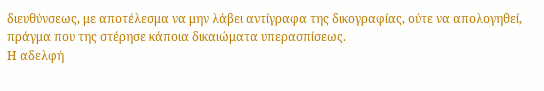διευθύνσεως, με αποτέλεσμα να μην λάβει αντίγραφα της δικογραφίας, ούτε να απολογηθεί, πράγμα που της στέρησε κάποια δικαιώματα υπερασπίσεως.
Η αδελφή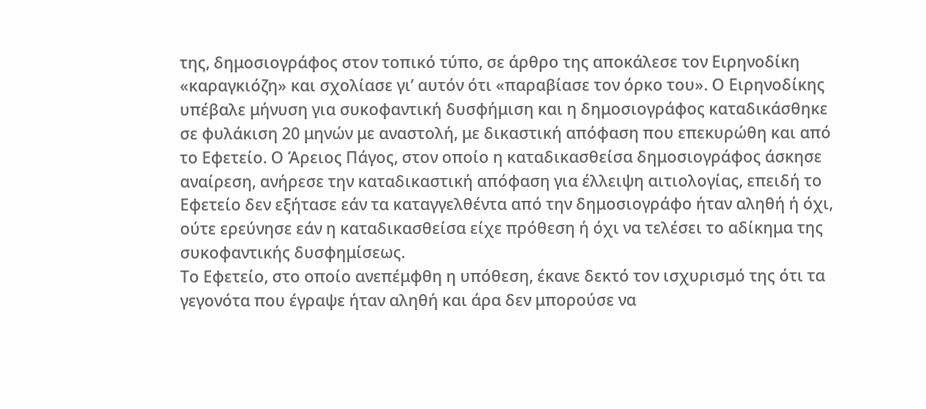της, δημοσιογράφος στον τοπικό τύπο, σε άρθρο της αποκάλεσε τον Ειρηνοδίκη «καραγκιόζη» και σχολίασε γι’ αυτόν ότι «παραβίασε τον όρκο του». Ο Ειρηνοδίκης υπέβαλε μήνυση για συκοφαντική δυσφήμιση και η δημοσιογράφος καταδικάσθηκε σε φυλάκιση 20 μηνών με αναστολή, με δικαστική απόφαση που επεκυρώθη και από το Εφετείο. Ο Άρειος Πάγος, στον οποίο η καταδικασθείσα δημοσιογράφος άσκησε αναίρεση, ανήρεσε την καταδικαστική απόφαση για έλλειψη αιτιολογίας, επειδή το Εφετείο δεν εξήτασε εάν τα καταγγελθέντα από την δημοσιογράφο ήταν αληθή ή όχι, ούτε ερεύνησε εάν η καταδικασθείσα είχε πρόθεση ή όχι να τελέσει το αδίκημα της συκοφαντικής δυσφημίσεως.
Το Εφετείο, στο οποίο ανεπέμφθη η υπόθεση, έκανε δεκτό τον ισχυρισμό της ότι τα γεγονότα που έγραψε ήταν αληθή και άρα δεν μπορούσε να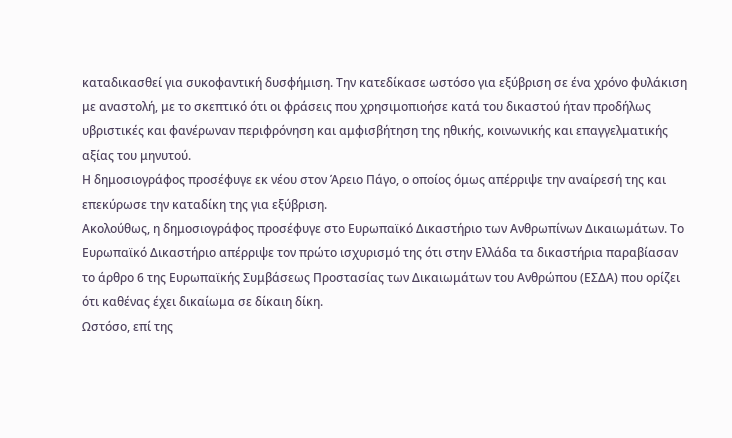καταδικασθεί για συκοφαντική δυσφήμιση. Την κατεδίκασε ωστόσο για εξύβριση σε ένα χρόνο φυλάκιση με αναστολή, με το σκεπτικό ότι οι φράσεις που χρησιμοπιοήσε κατά του δικαστού ήταν προδήλως υβριστικές και φανέρωναν περιφρόνηση και αμφισβήτηση της ηθικής, κοινωνικής και επαγγελματικής αξίας του μηνυτού.
Η δημοσιογράφος προσέφυγε εκ νέου στον Άρειο Πάγο, ο οποίος όμως απέρριψε την αναίρεσή της και επεκύρωσε την καταδίκη της για εξύβριση.
Ακολούθως, η δημοσιογράφος προσέφυγε στο Ευρωπαϊκό Δικαστήριο των Ανθρωπίνων Δικαιωμάτων. Το Ευρωπαϊκό Δικαστήριο απέρριψε τον πρώτο ισχυρισμό της ότι στην Ελλάδα τα δικαστήρια παραβίασαν το άρθρο 6 της Ευρωπαϊκής Συμβάσεως Προστασίας των Δικαιωμάτων του Ανθρώπου (ΕΣΔΑ) που ορίζει ότι καθένας έχει δικαίωμα σε δίκαιη δίκη.
Ωστόσο, επί της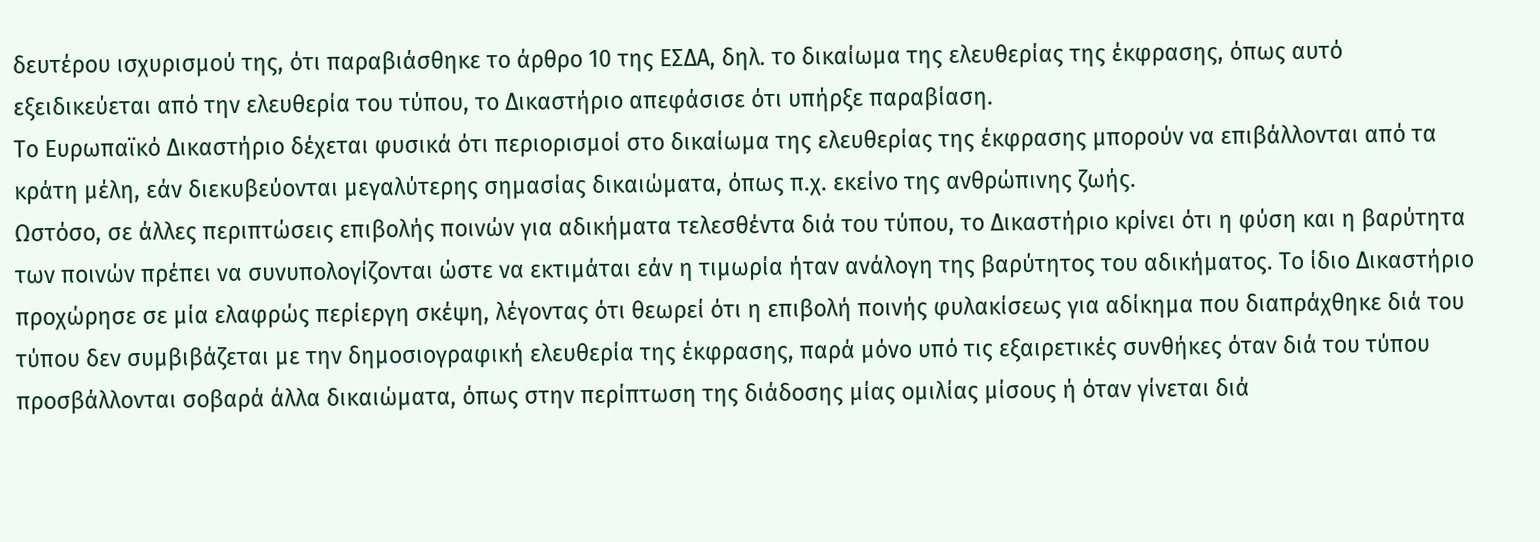δευτέρου ισχυρισμού της, ότι παραβιάσθηκε το άρθρο 10 της ΕΣΔΑ, δηλ. το δικαίωμα της ελευθερίας της έκφρασης, όπως αυτό εξειδικεύεται από την ελευθερία του τύπου, το Δικαστήριο απεφάσισε ότι υπήρξε παραβίαση.
Το Ευρωπαϊκό Δικαστήριο δέχεται φυσικά ότι περιορισμοί στο δικαίωμα της ελευθερίας της έκφρασης μπορούν να επιβάλλονται από τα κράτη μέλη, εάν διεκυβεύονται μεγαλύτερης σημασίας δικαιώματα, όπως π.χ. εκείνο της ανθρώπινης ζωής.
Ωστόσο, σε άλλες περιπτώσεις επιβολής ποινών για αδικήματα τελεσθέντα διά του τύπου, το Δικαστήριο κρίνει ότι η φύση και η βαρύτητα των ποινών πρέπει να συνυπολογίζονται ώστε να εκτιμάται εάν η τιμωρία ήταν ανάλογη της βαρύτητος του αδικήματος. Το ίδιο Δικαστήριο προχώρησε σε μία ελαφρώς περίεργη σκέψη, λέγοντας ότι θεωρεί ότι η επιβολή ποινής φυλακίσεως για αδίκημα που διαπράχθηκε διά του τύπου δεν συμβιβάζεται με την δημοσιογραφική ελευθερία της έκφρασης, παρά μόνο υπό τις εξαιρετικές συνθήκες όταν διά του τύπου προσβάλλονται σοβαρά άλλα δικαιώματα, όπως στην περίπτωση της διάδοσης μίας ομιλίας μίσους ή όταν γίνεται διά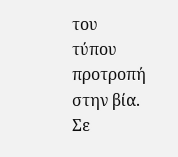του τύπου προτροπή στην βία.
Σε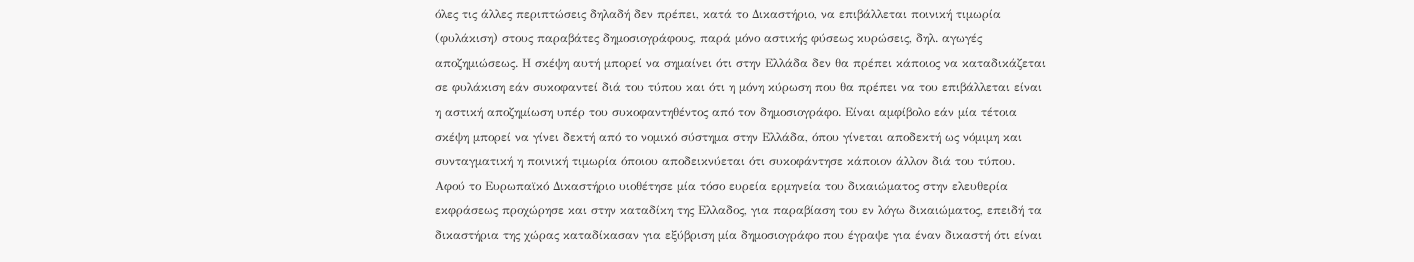όλες τις άλλες περιπτώσεις δηλαδή δεν πρέπει, κατά το Δικαστήριο, να επιβάλλεται ποινική τιμωρία (φυλάκιση) στους παραβάτες δημοσιογράφους, παρά μόνο αστικής φύσεως κυρώσεις, δηλ. αγωγές αποζημιώσεως. Η σκέψη αυτή μπορεί να σημαίνει ότι στην Ελλάδα δεν θα πρέπει κάποιος να καταδικάζεται σε φυλάκιση εάν συκοφαντεί διά του τύπου και ότι η μόνη κύρωση που θα πρέπει να του επιβάλλεται είναι η αστική αποζημίωση υπέρ του συκοφαντηθέντος από τον δημοσιογράφο. Είναι αμφίβολο εάν μία τέτοια σκέψη μπορεί να γίνει δεκτή από το νομικό σύστημα στην Ελλάδα, όπου γίνεται αποδεκτή ως νόμιμη και συνταγματική η ποινική τιμωρία όποιου αποδεικνύεται ότι συκοφάντησε κάποιον άλλον διά του τύπου.
Αφού το Ευρωπαϊκό Δικαστήριο υιοθέτησε μία τόσο ευρεία ερμηνεία του δικαιώματος στην ελευθερία εκφράσεως προχώρησε και στην καταδίκη της Ελλαδος, για παραβίαση του εν λόγω δικαιώματος, επειδή τα δικαστήρια της χώρας καταδίκασαν για εξύβριση μία δημοσιογράφο που έγραψε για έναν δικαστή ότι είναι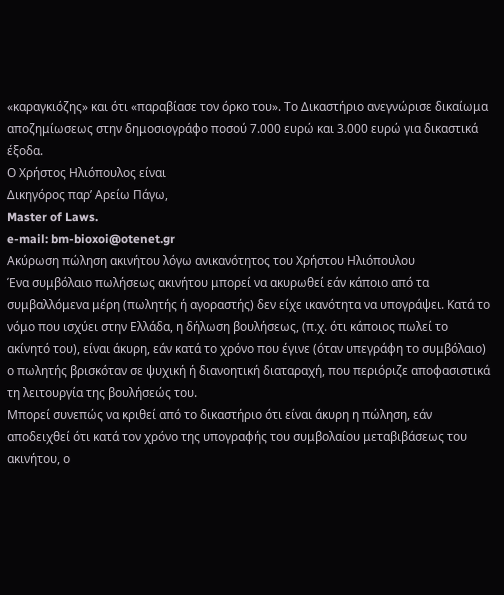«καραγκιόζης» και ότι «παραβίασε τον όρκο του». Το Δικαστήριο ανεγνώρισε δικαίωμα αποζημίωσεως στην δημοσιογράφο ποσού 7.000 ευρώ και 3.000 ευρώ για δικαστικά έξοδα.
Ο Χρήστος Ηλιόπουλος είναι
Δικηγόρος παρ’ Αρείω Πάγω,
Master of Laws.
e-mail: bm-bioxoi@otenet.gr
Ακύρωση πώληση ακινήτου λόγω ανικανότητος του Χρήστου Ηλιόπουλου
Ένα συμβόλαιο πωλήσεως ακινήτου μπορεί να ακυρωθεί εάν κάποιο από τα συμβαλλόμενα μέρη (πωλητής ή αγοραστής) δεν είχε ικανότητα να υπογράψει. Κατά το νόμο που ισχύει στην Ελλάδα, η δήλωση βουλήσεως, (π.χ. ότι κάποιος πωλεί το ακίνητό του), είναι άκυρη, εάν κατά το χρόνο που έγινε (όταν υπεγράφη το συμβόλαιο) ο πωλητής βρισκόταν σε ψυχική ή διανοητική διαταραχή, που περιόριζε αποφασιστικά τη λειτουργία της βουλήσεώς του.
Μπορεί συνεπώς να κριθεί από το δικαστήριο ότι είναι άκυρη η πώληση, εάν αποδειχθεί ότι κατά τον χρόνο της υπογραφής του συμβολαίου μεταβιβάσεως του ακινήτου, ο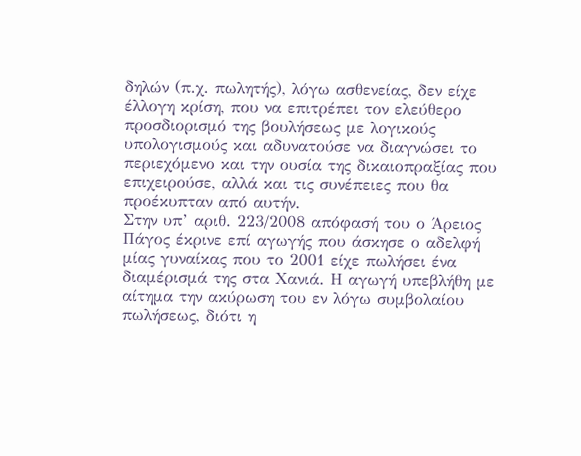δηλών (π.χ. πωλητής), λόγω ασθενείας, δεν είχε έλλογη κρίση, που να επιτρέπει τον ελεύθερο προσδιορισμό της βουλήσεως με λογικούς υπολογισμούς και αδυνατούσε να διαγνώσει το περιεχόμενο και την ουσία της δικαιοπραξίας που επιχειρούσε, αλλά και τις συνέπειες που θα προέκυπταν από αυτήν.
Στην υπ’ αριθ. 223/2008 απόφασή του ο Άρειος Πάγος έκρινε επί αγωγής που άσκησε ο αδελφή μίας γυναίκας που το 2001 είχε πωλήσει ένα διαμέρισμά της στα Χανιά. Η αγωγή υπεβλήθη με αίτημα την ακύρωση του εν λόγω συμβολαίου πωλήσεως, διότι η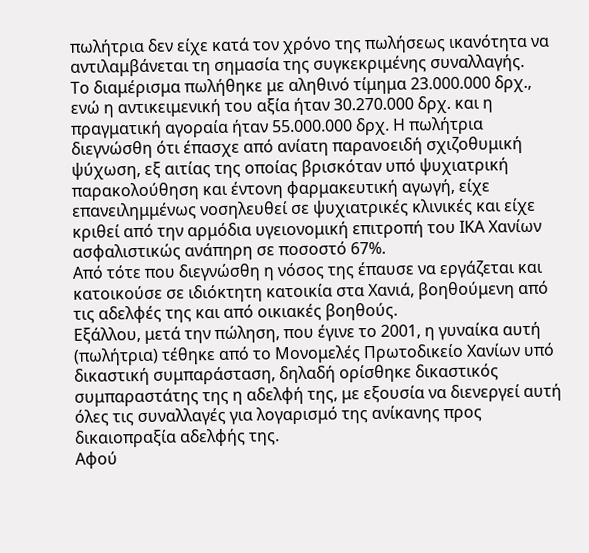πωλήτρια δεν είχε κατά τον χρόνο της πωλήσεως ικανότητα να αντιλαμβάνεται τη σημασία της συγκεκριμένης συναλλαγής.
Το διαμέρισμα πωλήθηκε με αληθινό τίμημα 23.000.000 δρχ., ενώ η αντικειμενική του αξία ήταν 30.270.000 δρχ. και η πραγματική αγοραία ήταν 55.000.000 δρχ. Η πωλήτρια διεγνώσθη ότι έπασχε από ανίατη παρανοειδή σχιζοθυμική ψύχωση, εξ αιτίας της οποίας βρισκόταν υπό ψυχιατρική παρακολούθηση και έντονη φαρμακευτική αγωγή, είχε επανειλημμένως νοσηλευθεί σε ψυχιατρικές κλινικές και είχε κριθεί από την αρμόδια υγειονομική επιτροπή του ΙΚΑ Χανίων ασφαλιστικώς ανάπηρη σε ποσοστό 67%.
Από τότε που διεγνώσθη η νόσος της έπαυσε να εργάζεται και κατοικούσε σε ιδιόκτητη κατοικία στα Χανιά, βοηθούμενη από τις αδελφές της και από οικιακές βοηθούς.
Εξάλλου, μετά την πώληση, που έγινε το 2001, η γυναίκα αυτή (πωλήτρια) τέθηκε από το Μονομελές Πρωτοδικείο Χανίων υπό δικαστική συμπαράσταση, δηλαδή ορίσθηκε δικαστικός συμπαραστάτης της η αδελφή της, με εξουσία να διενεργεί αυτή όλες τις συναλλαγές για λογαρισμό της ανίκανης προς δικαιοπραξία αδελφής της.
Αφού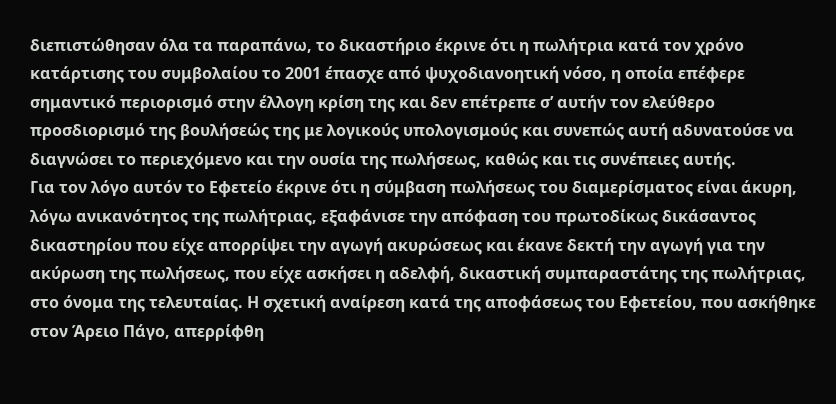διεπιστώθησαν όλα τα παραπάνω, το δικαστήριο έκρινε ότι η πωλήτρια κατά τον χρόνο κατάρτισης του συμβολαίου το 2001 έπασχε από ψυχοδιανοητική νόσο, η οποία επέφερε σημαντικό περιορισμό στην έλλογη κρίση της και δεν επέτρεπε σ’ αυτήν τον ελεύθερο προσδιορισμό της βουλήσεώς της με λογικούς υπολογισμούς και συνεπώς αυτή αδυνατούσε να διαγνώσει το περιεχόμενο και την ουσία της πωλήσεως, καθώς και τις συνέπειες αυτής.
Για τον λόγο αυτόν το Εφετείο έκρινε ότι η σύμβαση πωλήσεως του διαμερίσματος είναι άκυρη, λόγω ανικανότητος της πωλήτριας, εξαφάνισε την απόφαση του πρωτοδίκως δικάσαντος δικαστηρίου που είχε απορρίψει την αγωγή ακυρώσεως και έκανε δεκτή την αγωγή για την ακύρωση της πωλήσεως, που είχε ασκήσει η αδελφή, δικαστική συμπαραστάτης της πωλήτριας, στο όνομα της τελευταίας. Η σχετική αναίρεση κατά της αποφάσεως του Εφετείου, που ασκήθηκε στον Άρειο Πάγο, απερρίφθη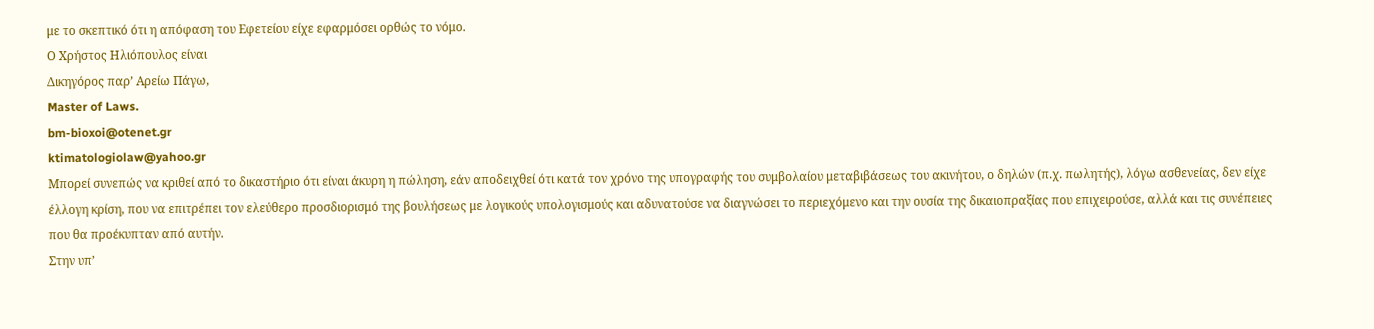με το σκεπτικό ότι η απόφαση του Εφετείου είχε εφαρμόσει ορθώς το νόμο.
Ο Χρήστος Ηλιόπουλος είναι
Δικηγόρος παρ’ Αρείω Πάγω,
Master of Laws.
bm-bioxoi@otenet.gr
ktimatologiolaw@yahoo.gr
Μπορεί συνεπώς να κριθεί από το δικαστήριο ότι είναι άκυρη η πώληση, εάν αποδειχθεί ότι κατά τον χρόνο της υπογραφής του συμβολαίου μεταβιβάσεως του ακινήτου, ο δηλών (π.χ. πωλητής), λόγω ασθενείας, δεν είχε έλλογη κρίση, που να επιτρέπει τον ελεύθερο προσδιορισμό της βουλήσεως με λογικούς υπολογισμούς και αδυνατούσε να διαγνώσει το περιεχόμενο και την ουσία της δικαιοπραξίας που επιχειρούσε, αλλά και τις συνέπειες που θα προέκυπταν από αυτήν.
Στην υπ’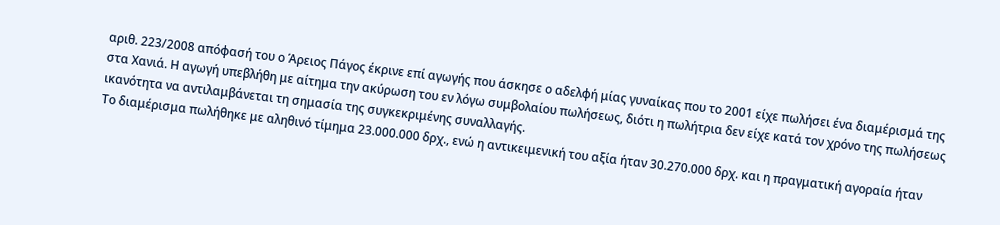αριθ. 223/2008 απόφασή του ο Άρειος Πάγος έκρινε επί αγωγής που άσκησε ο αδελφή μίας γυναίκας που το 2001 είχε πωλήσει ένα διαμέρισμά της στα Χανιά. Η αγωγή υπεβλήθη με αίτημα την ακύρωση του εν λόγω συμβολαίου πωλήσεως, διότι η πωλήτρια δεν είχε κατά τον χρόνο της πωλήσεως ικανότητα να αντιλαμβάνεται τη σημασία της συγκεκριμένης συναλλαγής.
Το διαμέρισμα πωλήθηκε με αληθινό τίμημα 23.000.000 δρχ., ενώ η αντικειμενική του αξία ήταν 30.270.000 δρχ. και η πραγματική αγοραία ήταν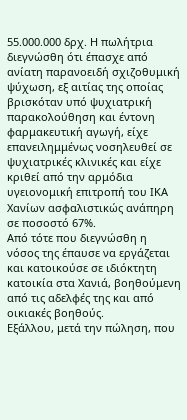55.000.000 δρχ. Η πωλήτρια διεγνώσθη ότι έπασχε από ανίατη παρανοειδή σχιζοθυμική ψύχωση, εξ αιτίας της οποίας βρισκόταν υπό ψυχιατρική παρακολούθηση και έντονη φαρμακευτική αγωγή, είχε επανειλημμένως νοσηλευθεί σε ψυχιατρικές κλινικές και είχε κριθεί από την αρμόδια υγειονομική επιτροπή του ΙΚΑ Χανίων ασφαλιστικώς ανάπηρη σε ποσοστό 67%.
Από τότε που διεγνώσθη η νόσος της έπαυσε να εργάζεται και κατοικούσε σε ιδιόκτητη κατοικία στα Χανιά, βοηθούμενη από τις αδελφές της και από οικιακές βοηθούς.
Εξάλλου, μετά την πώληση, που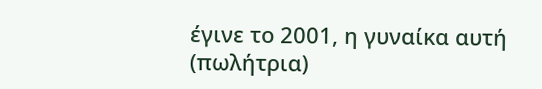έγινε το 2001, η γυναίκα αυτή (πωλήτρια)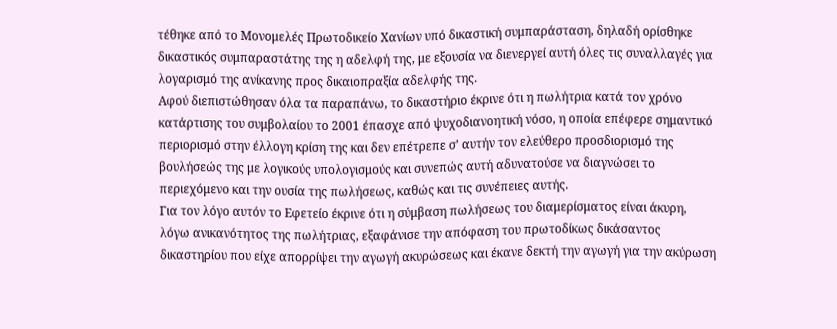τέθηκε από το Μονομελές Πρωτοδικείο Χανίων υπό δικαστική συμπαράσταση, δηλαδή ορίσθηκε δικαστικός συμπαραστάτης της η αδελφή της, με εξουσία να διενεργεί αυτή όλες τις συναλλαγές για λογαρισμό της ανίκανης προς δικαιοπραξία αδελφής της.
Αφού διεπιστώθησαν όλα τα παραπάνω, το δικαστήριο έκρινε ότι η πωλήτρια κατά τον χρόνο κατάρτισης του συμβολαίου το 2001 έπασχε από ψυχοδιανοητική νόσο, η οποία επέφερε σημαντικό περιορισμό στην έλλογη κρίση της και δεν επέτρεπε σ’ αυτήν τον ελεύθερο προσδιορισμό της βουλήσεώς της με λογικούς υπολογισμούς και συνεπώς αυτή αδυνατούσε να διαγνώσει το περιεχόμενο και την ουσία της πωλήσεως, καθώς και τις συνέπειες αυτής.
Για τον λόγο αυτόν το Εφετείο έκρινε ότι η σύμβαση πωλήσεως του διαμερίσματος είναι άκυρη, λόγω ανικανότητος της πωλήτριας, εξαφάνισε την απόφαση του πρωτοδίκως δικάσαντος δικαστηρίου που είχε απορρίψει την αγωγή ακυρώσεως και έκανε δεκτή την αγωγή για την ακύρωση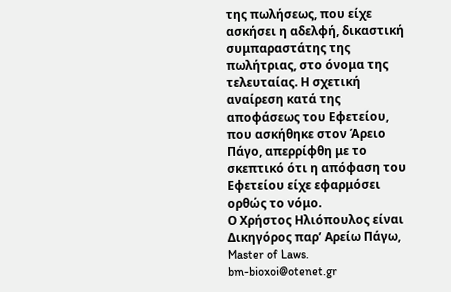της πωλήσεως, που είχε ασκήσει η αδελφή, δικαστική συμπαραστάτης της πωλήτριας, στο όνομα της τελευταίας. Η σχετική αναίρεση κατά της αποφάσεως του Εφετείου, που ασκήθηκε στον Άρειο Πάγο, απερρίφθη με το σκεπτικό ότι η απόφαση του Εφετείου είχε εφαρμόσει ορθώς το νόμο.
Ο Χρήστος Ηλιόπουλος είναι
Δικηγόρος παρ’ Αρείω Πάγω,
Master of Laws.
bm-bioxoi@otenet.gr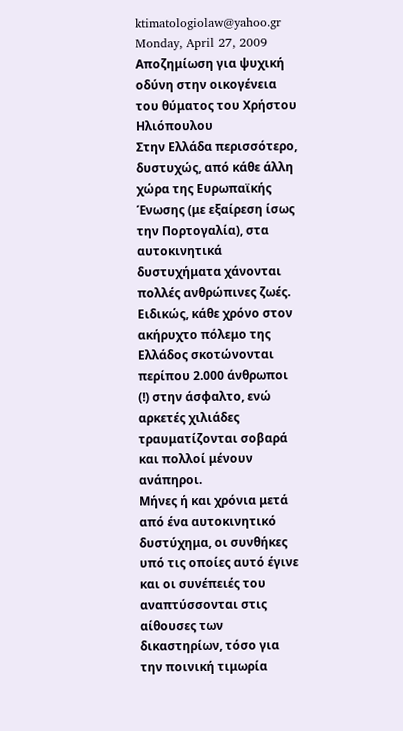ktimatologiolaw@yahoo.gr
Monday, April 27, 2009
Αποζημίωση για ψυχική οδύνη στην οικογένεια του θύματος του Χρήστου Ηλιόπουλου
Στην Ελλάδα περισσότερο, δυστυχώς, από κάθε άλλη χώρα της Ευρωπαϊκής Ένωσης (με εξαίρεση ίσως την Πορτογαλία), στα αυτοκινητικά δυστυχήματα χάνονται πολλές ανθρώπινες ζωές. Ειδικώς, κάθε χρόνο στον ακήρυχτο πόλεμο της Ελλάδος σκοτώνονται περίπου 2.000 άνθρωποι (!) στην άσφαλτο, ενώ αρκετές χιλιάδες τραυματίζονται σοβαρά και πολλοί μένουν ανάπηροι.
Μήνες ή και χρόνια μετά από ένα αυτοκινητικό δυστύχημα, οι συνθήκες υπό τις οποίες αυτό έγινε και οι συνέπειές του αναπτύσσονται στις αίθουσες των δικαστηρίων, τόσο για την ποινική τιμωρία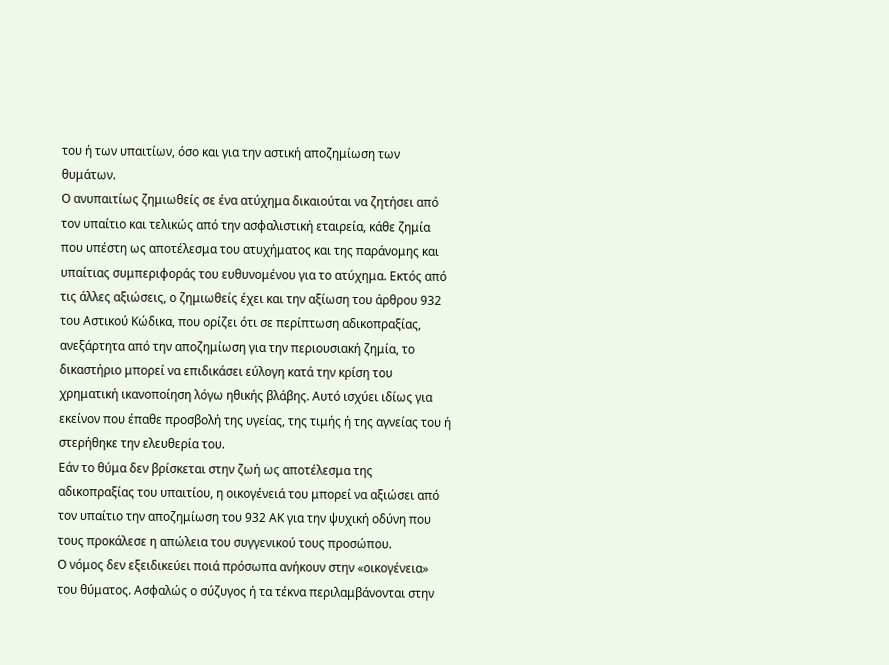του ή των υπαιτίων, όσο και για την αστική αποζημίωση των θυμάτων.
Ο ανυπαιτίως ζημιωθείς σε ένα ατύχημα δικαιούται να ζητήσει από τον υπαίτιο και τελικώς από την ασφαλιστική εταιρεία, κάθε ζημία που υπέστη ως αποτέλεσμα του ατυχήματος και της παράνομης και υπαίτιας συμπεριφοράς του ευθυνομένου για το ατύχημα. Εκτός από τις άλλες αξιώσεις, ο ζημιωθείς έχει και την αξίωση του άρθρου 932 του Αστικού Κώδικα, που ορίζει ότι σε περίπτωση αδικοπραξίας, ανεξάρτητα από την αποζημίωση για την περιουσιακή ζημία, το δικαστήριο μπορεί να επιδικάσει εύλογη κατά την κρίση του χρηματική ικανοποίηση λόγω ηθικής βλάβης. Αυτό ισχύει ιδίως για εκείνον που έπαθε προσβολή της υγείας, της τιμής ή της αγνείας του ή στερήθηκε την ελευθερία του.
Εάν το θύμα δεν βρίσκεται στην ζωή ως αποτέλεσμα της αδικοπραξίας του υπαιτίου, η οικογένειά του μπορεί να αξιώσει από τον υπαίτιο την αποζημίωση του 932 ΑΚ για την ψυχική οδύνη που τους προκάλεσε η απώλεια του συγγενικού τους προσώπου.
Ο νόμος δεν εξειδικεύει ποιά πρόσωπα ανήκουν στην «οικογένεια» του θύματος. Ασφαλώς ο σύζυγος ή τα τέκνα περιλαμβάνονται στην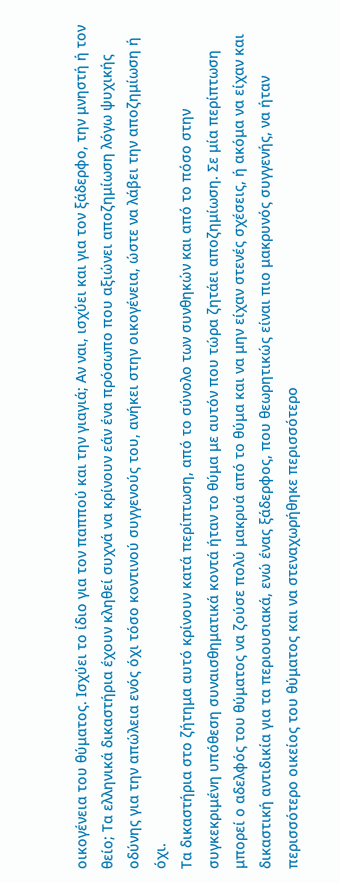οικογένεια του θύματος. Ισχύει το ίδιο για τον παππού και την γιαγιά; Αν ναι, ισχύει και για τον ξάδερφο, την μνηστή ή τον θείο; Τα ελληνικά δικαστήρια έχουν κληθεί συχνά να κρίνουν εάν ένα πρόσωπο που αξιώνει αποζημίωση λόγω ψυχικής οδύνης για την απώλεια ενός όχι τόσο κοντινού συγγενούς του, ανήκει στην οικογένεια, ώστε να λάβει την αποζημίωση ή όχι.
Τα δικαστήρια στο ζήτημα αυτό κρίνουν κατά περίπτωση, από το σύνολο των συνθηκών και από το πόσο στην συγκεκριμένη υπόθεση συναισθηματικά κοντά ήταν το θύμα με αυτόν που τώρα ζητάει αποζημίωση. Σε μία περίπτωση μπορεί ο αδελφός του θύματος να ζούσε πολύ μακρυά από το θύμα και να μην είχαν στενές σχέσεις, ή ακόμα να είχαν και δικαστική αντιδικία για τα περιουσιακά, ενώ ένας ξάδερφος, που θεωρητικώς είναι πιο μακρυνός συγγενής, να ήταν περισσότερο οικείος του θύματος και να στεναχωρήθηκε περισσότερο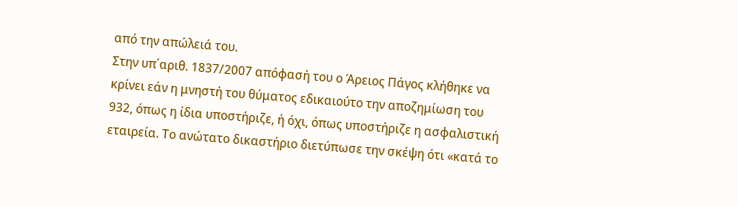από την απώλειά του.
Στην υπ΄αριθ. 1837/2007 απόφασή του ο Άρειος Πάγος κλήθηκε να κρίνει εάν η μνηστή του θύματος εδικαιούτο την αποζημίωση του 932, όπως η ίδια υποστήριζε, ή όχι, όπως υποστήριζε η ασφαλιστική εταιρεία. Το ανώτατο δικαστήριο διετύπωσε την σκέψη ότι «κατά το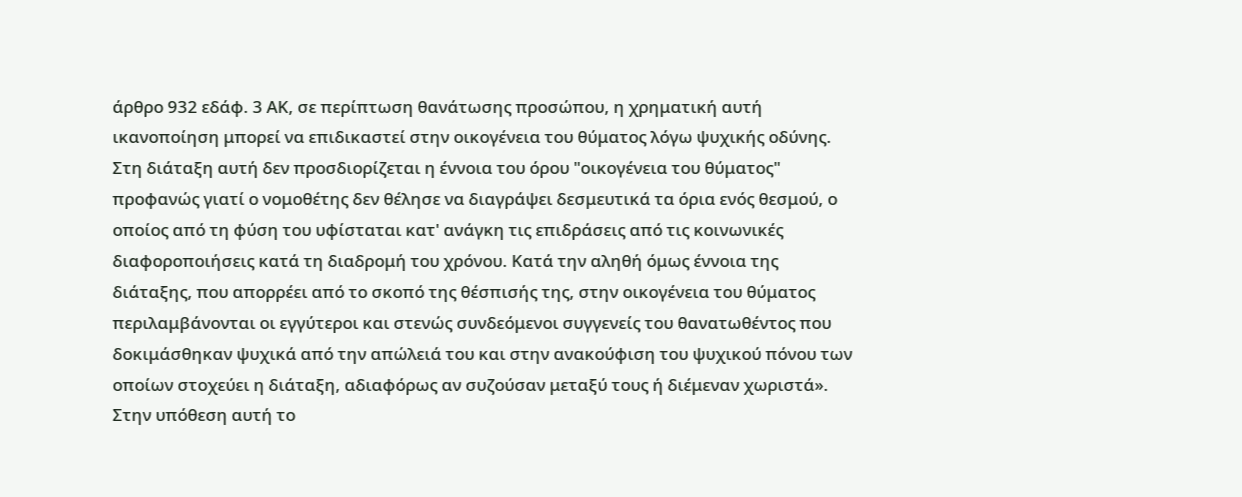άρθρο 932 εδάφ. 3 ΑΚ, σε περίπτωση θανάτωσης προσώπου, η χρηματική αυτή ικανοποίηση μπορεί να επιδικαστεί στην οικογένεια του θύματος λόγω ψυχικής οδύνης. Στη διάταξη αυτή δεν προσδιορίζεται η έννοια του όρου "οικογένεια του θύματος" προφανώς γιατί ο νομοθέτης δεν θέλησε να διαγράψει δεσμευτικά τα όρια ενός θεσμού, ο οποίος από τη φύση του υφίσταται κατ' ανάγκη τις επιδράσεις από τις κοινωνικές διαφοροποιήσεις κατά τη διαδρομή του χρόνου. Κατά την αληθή όμως έννοια της διάταξης, που απορρέει από το σκοπό της θέσπισής της, στην οικογένεια του θύματος περιλαμβάνονται οι εγγύτεροι και στενώς συνδεόμενοι συγγενείς του θανατωθέντος που δοκιμάσθηκαν ψυχικά από την απώλειά του και στην ανακούφιση του ψυχικού πόνου των οποίων στοχεύει η διάταξη, αδιαφόρως αν συζούσαν μεταξύ τους ή διέμεναν χωριστά».
Στην υπόθεση αυτή το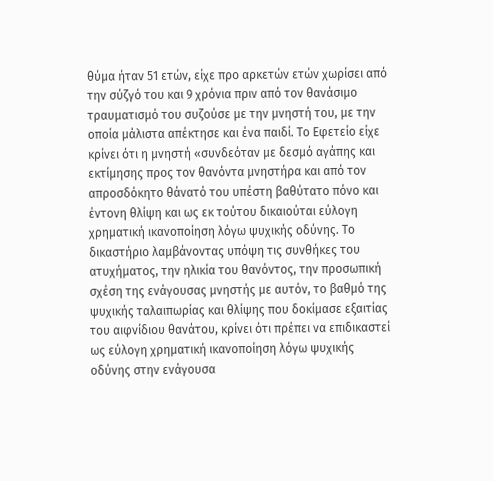θύμα ήταν 51 ετών, είχε προ αρκετών ετών χωρίσει από την σύζγό του και 9 χρόνια πριν από τον θανάσιμο τραυματισμό του συζούσε με την μνηστή του, με την οποία μάλιστα απέκτησε και ένα παιδί. Το Εφετείο είχε κρίνει ότι η μνηστή «συνδεόταν με δεσμό αγάπης και εκτίμησης προς τον θανόντα μνηστήρα και από τον απροσδόκητο θάνατό του υπέστη βαθύτατο πόνο και έντονη θλίψη και ως εκ τούτου δικαιούται εύλογη χρηματική ικανοποίηση λόγω ψυχικής οδύνης. Το δικαστήριο λαμβάνοντας υπόψη τις συνθήκες του ατυχήματος, την ηλικία του θανόντος, την προσωπική σχέση της ενάγουσας μνηστής με αυτόν, το βαθμό της ψυχικής ταλαιπωρίας και θλίψης που δοκίμασε εξαιτίας του αιφνίδιου θανάτου, κρίνει ότι πρέπει να επιδικαστεί ως εύλογη χρηματική ικανοποίηση λόγω ψυχικής οδύνης στην ενάγουσα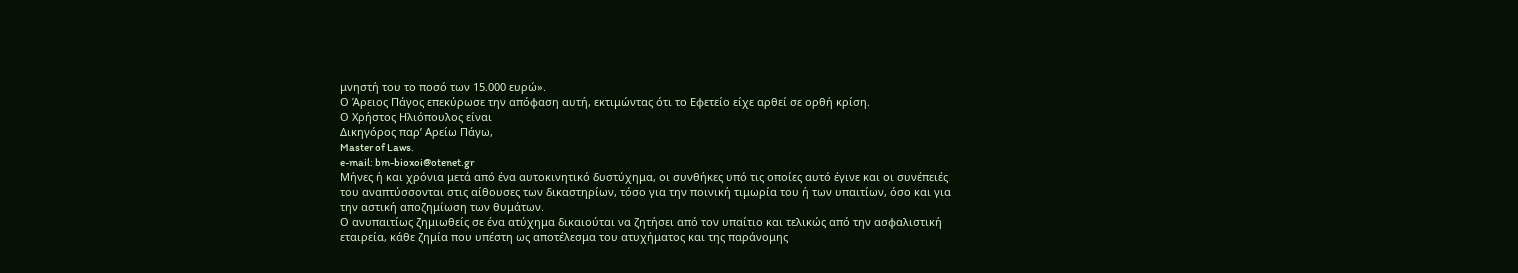μνηστή του το ποσό των 15.000 ευρώ».
Ο Άρειος Πάγος επεκύρωσε την απόφαση αυτή, εκτιμώντας ότι το Εφετείο είχε αρθεί σε ορθή κρίση.
Ο Χρήστος Ηλιόπουλος είναι
Δικηγόρος παρ’ Αρείω Πάγω,
Master of Laws.
e-mail: bm-bioxoi@otenet.gr
Μήνες ή και χρόνια μετά από ένα αυτοκινητικό δυστύχημα, οι συνθήκες υπό τις οποίες αυτό έγινε και οι συνέπειές του αναπτύσσονται στις αίθουσες των δικαστηρίων, τόσο για την ποινική τιμωρία του ή των υπαιτίων, όσο και για την αστική αποζημίωση των θυμάτων.
Ο ανυπαιτίως ζημιωθείς σε ένα ατύχημα δικαιούται να ζητήσει από τον υπαίτιο και τελικώς από την ασφαλιστική εταιρεία, κάθε ζημία που υπέστη ως αποτέλεσμα του ατυχήματος και της παράνομης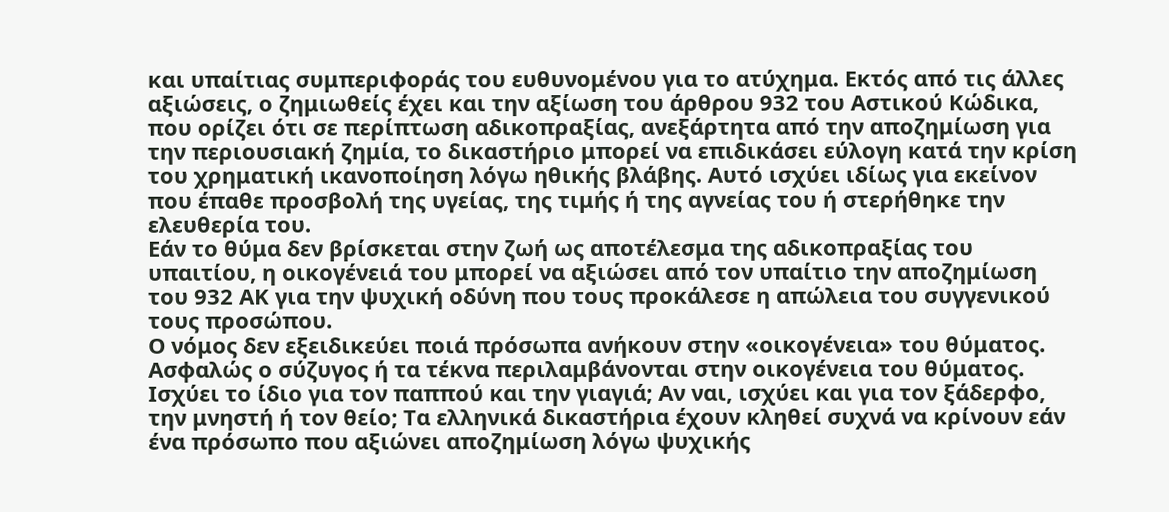και υπαίτιας συμπεριφοράς του ευθυνομένου για το ατύχημα. Εκτός από τις άλλες αξιώσεις, ο ζημιωθείς έχει και την αξίωση του άρθρου 932 του Αστικού Κώδικα, που ορίζει ότι σε περίπτωση αδικοπραξίας, ανεξάρτητα από την αποζημίωση για την περιουσιακή ζημία, το δικαστήριο μπορεί να επιδικάσει εύλογη κατά την κρίση του χρηματική ικανοποίηση λόγω ηθικής βλάβης. Αυτό ισχύει ιδίως για εκείνον που έπαθε προσβολή της υγείας, της τιμής ή της αγνείας του ή στερήθηκε την ελευθερία του.
Εάν το θύμα δεν βρίσκεται στην ζωή ως αποτέλεσμα της αδικοπραξίας του υπαιτίου, η οικογένειά του μπορεί να αξιώσει από τον υπαίτιο την αποζημίωση του 932 ΑΚ για την ψυχική οδύνη που τους προκάλεσε η απώλεια του συγγενικού τους προσώπου.
Ο νόμος δεν εξειδικεύει ποιά πρόσωπα ανήκουν στην «οικογένεια» του θύματος. Ασφαλώς ο σύζυγος ή τα τέκνα περιλαμβάνονται στην οικογένεια του θύματος. Ισχύει το ίδιο για τον παππού και την γιαγιά; Αν ναι, ισχύει και για τον ξάδερφο, την μνηστή ή τον θείο; Τα ελληνικά δικαστήρια έχουν κληθεί συχνά να κρίνουν εάν ένα πρόσωπο που αξιώνει αποζημίωση λόγω ψυχικής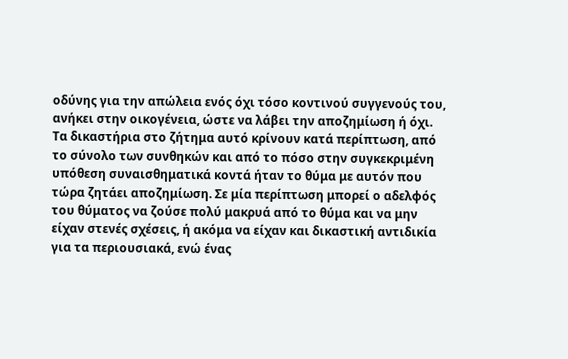οδύνης για την απώλεια ενός όχι τόσο κοντινού συγγενούς του, ανήκει στην οικογένεια, ώστε να λάβει την αποζημίωση ή όχι.
Τα δικαστήρια στο ζήτημα αυτό κρίνουν κατά περίπτωση, από το σύνολο των συνθηκών και από το πόσο στην συγκεκριμένη υπόθεση συναισθηματικά κοντά ήταν το θύμα με αυτόν που τώρα ζητάει αποζημίωση. Σε μία περίπτωση μπορεί ο αδελφός του θύματος να ζούσε πολύ μακρυά από το θύμα και να μην είχαν στενές σχέσεις, ή ακόμα να είχαν και δικαστική αντιδικία για τα περιουσιακά, ενώ ένας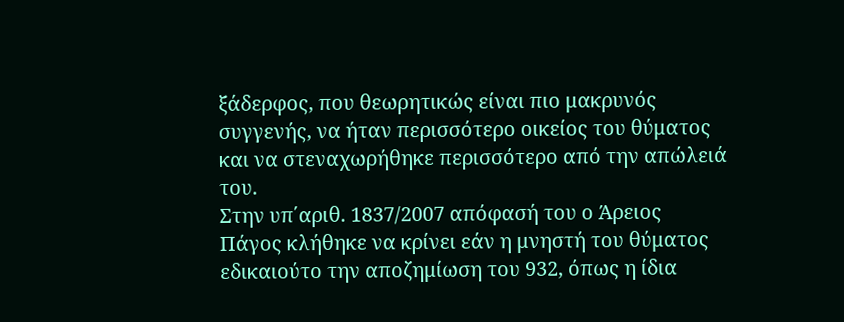ξάδερφος, που θεωρητικώς είναι πιο μακρυνός συγγενής, να ήταν περισσότερο οικείος του θύματος και να στεναχωρήθηκε περισσότερο από την απώλειά του.
Στην υπ΄αριθ. 1837/2007 απόφασή του ο Άρειος Πάγος κλήθηκε να κρίνει εάν η μνηστή του θύματος εδικαιούτο την αποζημίωση του 932, όπως η ίδια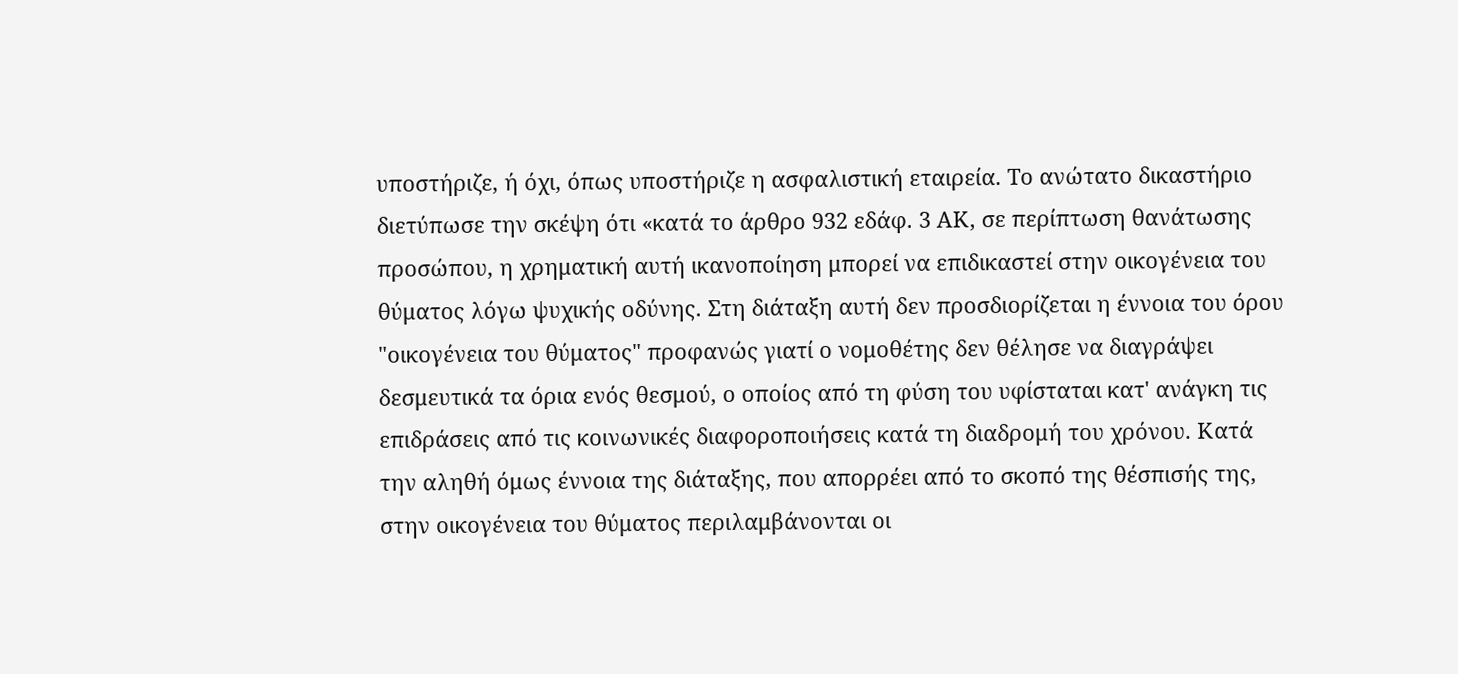υποστήριζε, ή όχι, όπως υποστήριζε η ασφαλιστική εταιρεία. Το ανώτατο δικαστήριο διετύπωσε την σκέψη ότι «κατά το άρθρο 932 εδάφ. 3 ΑΚ, σε περίπτωση θανάτωσης προσώπου, η χρηματική αυτή ικανοποίηση μπορεί να επιδικαστεί στην οικογένεια του θύματος λόγω ψυχικής οδύνης. Στη διάταξη αυτή δεν προσδιορίζεται η έννοια του όρου "οικογένεια του θύματος" προφανώς γιατί ο νομοθέτης δεν θέλησε να διαγράψει δεσμευτικά τα όρια ενός θεσμού, ο οποίος από τη φύση του υφίσταται κατ' ανάγκη τις επιδράσεις από τις κοινωνικές διαφοροποιήσεις κατά τη διαδρομή του χρόνου. Κατά την αληθή όμως έννοια της διάταξης, που απορρέει από το σκοπό της θέσπισής της, στην οικογένεια του θύματος περιλαμβάνονται οι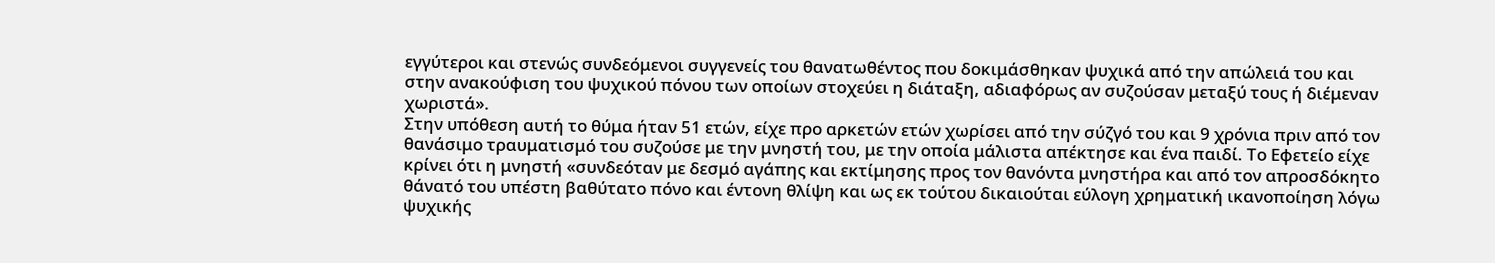εγγύτεροι και στενώς συνδεόμενοι συγγενείς του θανατωθέντος που δοκιμάσθηκαν ψυχικά από την απώλειά του και στην ανακούφιση του ψυχικού πόνου των οποίων στοχεύει η διάταξη, αδιαφόρως αν συζούσαν μεταξύ τους ή διέμεναν χωριστά».
Στην υπόθεση αυτή το θύμα ήταν 51 ετών, είχε προ αρκετών ετών χωρίσει από την σύζγό του και 9 χρόνια πριν από τον θανάσιμο τραυματισμό του συζούσε με την μνηστή του, με την οποία μάλιστα απέκτησε και ένα παιδί. Το Εφετείο είχε κρίνει ότι η μνηστή «συνδεόταν με δεσμό αγάπης και εκτίμησης προς τον θανόντα μνηστήρα και από τον απροσδόκητο θάνατό του υπέστη βαθύτατο πόνο και έντονη θλίψη και ως εκ τούτου δικαιούται εύλογη χρηματική ικανοποίηση λόγω ψυχικής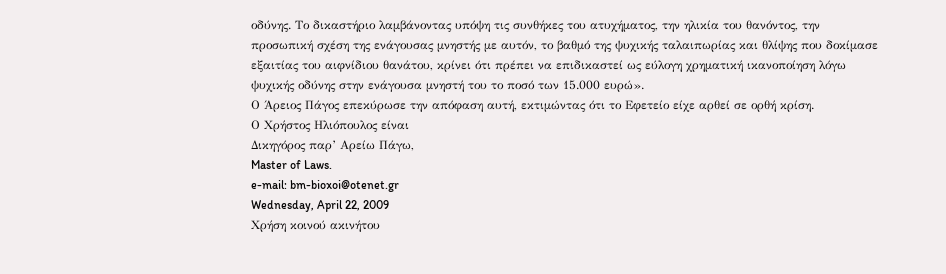οδύνης. Το δικαστήριο λαμβάνοντας υπόψη τις συνθήκες του ατυχήματος, την ηλικία του θανόντος, την προσωπική σχέση της ενάγουσας μνηστής με αυτόν, το βαθμό της ψυχικής ταλαιπωρίας και θλίψης που δοκίμασε εξαιτίας του αιφνίδιου θανάτου, κρίνει ότι πρέπει να επιδικαστεί ως εύλογη χρηματική ικανοποίηση λόγω ψυχικής οδύνης στην ενάγουσα μνηστή του το ποσό των 15.000 ευρώ».
Ο Άρειος Πάγος επεκύρωσε την απόφαση αυτή, εκτιμώντας ότι το Εφετείο είχε αρθεί σε ορθή κρίση.
Ο Χρήστος Ηλιόπουλος είναι
Δικηγόρος παρ’ Αρείω Πάγω,
Master of Laws.
e-mail: bm-bioxoi@otenet.gr
Wednesday, April 22, 2009
Χρήση κοινού ακινήτου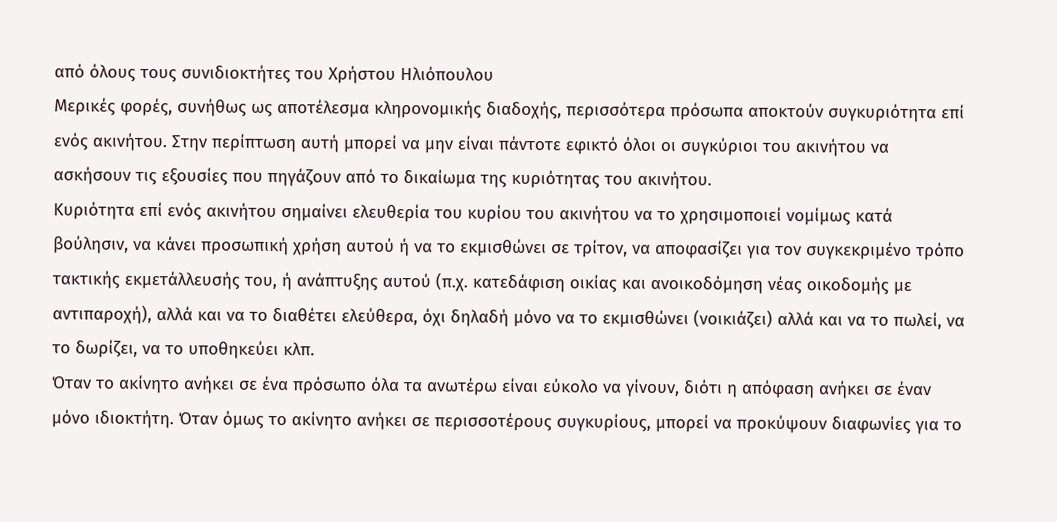από όλους τους συνιδιοκτήτες του Χρήστου Ηλιόπουλου
Μερικές φορές, συνήθως ως αποτέλεσμα κληρονομικής διαδοχής, περισσότερα πρόσωπα αποκτούν συγκυριότητα επί ενός ακινήτου. Στην περίπτωση αυτή μπορεί να μην είναι πάντοτε εφικτό όλοι οι συγκύριοι του ακινήτου να ασκήσουν τις εξουσίες που πηγάζουν από το δικαίωμα της κυριότητας του ακινήτου.
Κυριότητα επί ενός ακινήτου σημαίνει ελευθερία του κυρίου του ακινήτου να το χρησιμοποιεί νομίμως κατά βούλησιν, να κάνει προσωπική χρήση αυτού ή να το εκμισθώνει σε τρίτον, να αποφασίζει για τον συγκεκριμένο τρόπο τακτικής εκμετάλλευσής του, ή ανάπτυξης αυτού (π.χ. κατεδάφιση οικίας και ανοικοδόμηση νέας οικοδομής με αντιπαροχή), αλλά και να το διαθέτει ελεύθερα, όχι δηλαδή μόνο να το εκμισθώνει (νοικιάζει) αλλά και να το πωλεί, να το δωρίζει, να το υποθηκεύει κλπ.
Όταν το ακίνητο ανήκει σε ένα πρόσωπο όλα τα ανωτέρω είναι εύκολο να γίνουν, διότι η απόφαση ανήκει σε έναν μόνο ιδιοκτήτη. Όταν όμως το ακίνητο ανήκει σε περισσοτέρους συγκυρίους, μπορεί να προκύψουν διαφωνίες για το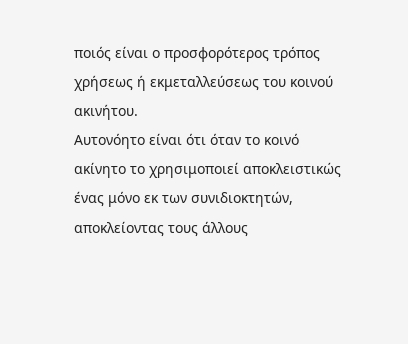ποιός είναι ο προσφορότερος τρόπος χρήσεως ή εκμεταλλεύσεως του κοινού ακινήτου.
Αυτονόητο είναι ότι όταν το κοινό ακίνητο το χρησιμοποιεί αποκλειστικώς ένας μόνο εκ των συνιδιοκτητών, αποκλείοντας τους άλλους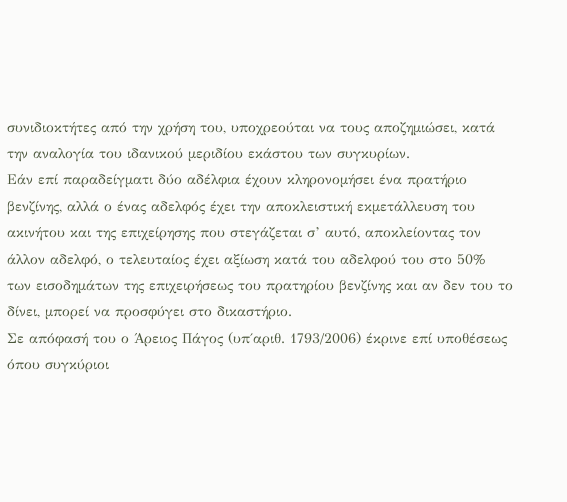συνιδιοκτήτες από την χρήση του, υποχρεούται να τους αποζημιώσει, κατά την αναλογία του ιδανικού μεριδίου εκάστου των συγκυρίων.
Εάν επί παραδείγματι δύο αδέλφια έχουν κληρονομήσει ένα πρατήριο βενζίνης, αλλά ο ένας αδελφός έχει την αποκλειστική εκμετάλλευση του ακινήτου και της επιχείρησης που στεγάζεται σ’ αυτό, αποκλείοντας τον άλλον αδελφό, ο τελευταίος έχει αξίωση κατά του αδελφού του στο 50% των εισοδημάτων της επιχειρήσεως του πρατηρίου βενζίνης και αν δεν του το δίνει, μπορεί να προσφύγει στο δικαστήριο.
Σε απόφασή του ο Άρειος Πάγος (υπ΄αριθ. 1793/2006) έκρινε επί υποθέσεως όπου συγκύριοι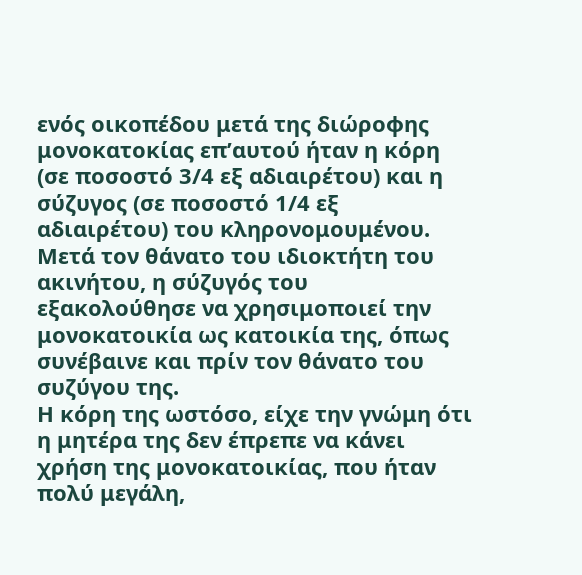ενός οικοπέδου μετά της διώροφης μονοκατοκίας επ’αυτού ήταν η κόρη (σε ποσοστό 3/4 εξ αδιαιρέτου) και η σύζυγος (σε ποσοστό 1/4 εξ αδιαιρέτου) του κληρονομουμένου. Μετά τον θάνατο του ιδιοκτήτη του ακινήτου, η σύζυγός του εξακολούθησε να χρησιμοποιεί την μονοκατοικία ως κατοικία της, όπως συνέβαινε και πρίν τον θάνατο του συζύγου της.
Η κόρη της ωστόσο, είχε την γνώμη ότι η μητέρα της δεν έπρεπε να κάνει χρήση της μονοκατοικίας, που ήταν πολύ μεγάλη,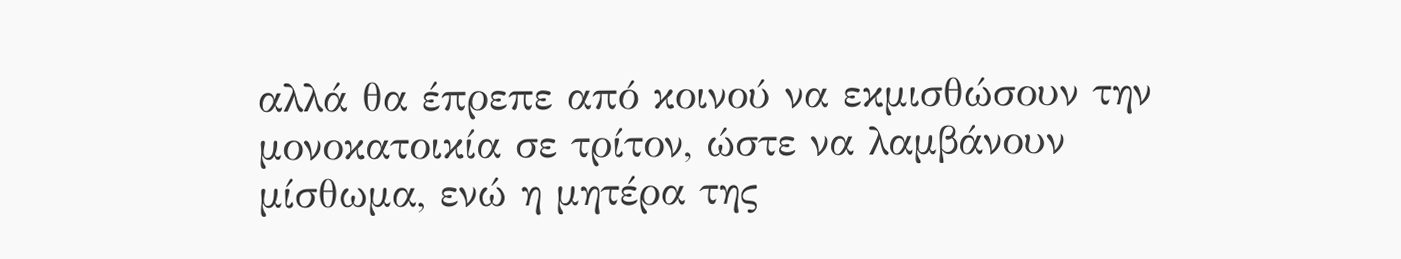αλλά θα έπρεπε από κοινού να εκμισθώσουν την μονοκατοικία σε τρίτον, ώστε να λαμβάνουν μίσθωμα, ενώ η μητέρα της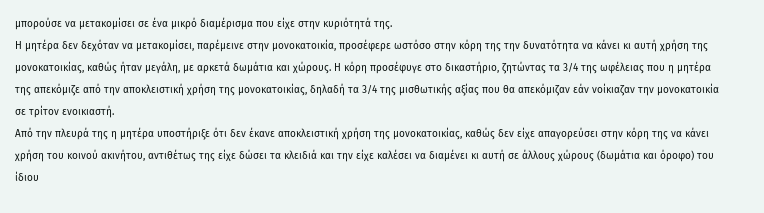μπορούσε να μετακομίσει σε ένα μικρό διαμέρισμα που είχε στην κυριότητά της.
Η μητέρα δεν δεχόταν να μετακομίσει, παρέμεινε στην μονοκατοικία, προσέφερε ωστόσο στην κόρη της την δυνατότητα να κάνει κι αυτή χρήση της μονοκατοικίας, καθώς ήταν μεγάλη, με αρκετά δωμάτια και χώρους. Η κόρη προσέφυγε στο δικαστήριο, ζητώντας τα 3/4 της ωφέλειας που η μητέρα της απεκόμιζε από την αποκλειστική χρήση της μονοκατοικίας, δηλαδή τα 3/4 της μισθωτικής αξίας που θα απεκόμιζαν εάν νοίκιαζαν την μονοκατοικία σε τρίτον ενοικιαστή.
Από την πλευρά της η μητέρα υποστήριξε ότι δεν έκανε αποκλειστική χρήση της μονοκατοικίας, καθώς δεν είχε απαγορεύσει στην κόρη της να κάνει χρήση του κοινού ακινήτου, αντιθέτως της είχε δώσει τα κλειδιά και την είχε καλέσει να διαμένει κι αυτή σε άλλους χώρους (δωμάτια και όροφο) του ίδιου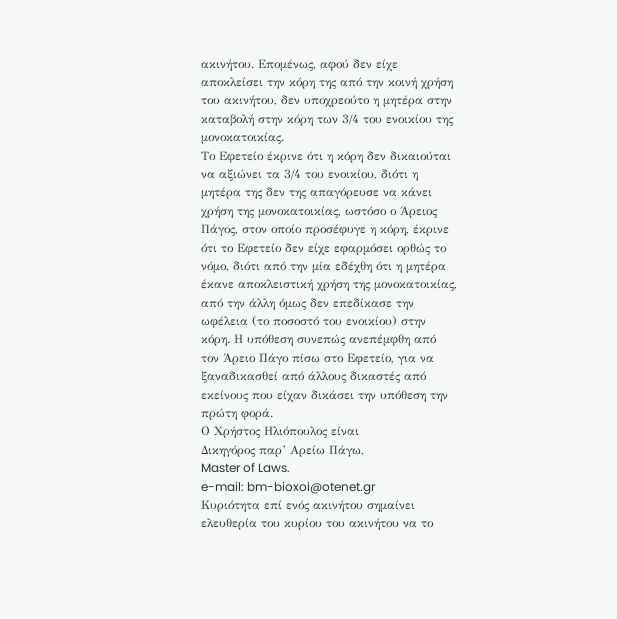ακινήτου. Επομένως, αφού δεν είχε αποκλείσει την κόρη της από την κοινή χρήση του ακινήτου, δεν υποχρεούτο η μητέρα στην καταβολή στην κόρη των 3/4 του ενοικίου της μονοκατοικίας.
Το Εφετείο έκρινε ότι η κόρη δεν δικαιούται να αξιώνει τα 3/4 του ενοικίου, διότι η μητέρα της δεν της απαγόρευσε να κάνει χρήση της μονοκατοικίας, ωστόσο ο Άρειος Πάγος, στον οποίο προσέφυγε η κόρη, έκρινε ότι το Εφετείο δεν είχε εφαρμόσει ορθώς το νόμο, διότι από την μία εδέχθη ότι η μητέρα έκανε αποκλειστική χρήση της μονοκατοικίας, από την άλλη όμως δεν επεδίκασε την ωφέλεια (το ποσοστό του ενοικίου) στην κόρη. Η υπόθεση συνεπώς ανεπέμφθη από τον Άρειο Πάγο πίσω στο Εφετείο, για να ξαναδικασθεί από άλλους δικαστές από εκείνους που είχαν δικάσει την υπόθεση την πρώτη φορά.
Ο Χρήστος Ηλιόπουλος είναι
Δικηγόρος παρ’ Αρείω Πάγω,
Master of Laws.
e-mail: bm-bioxoi@otenet.gr
Κυριότητα επί ενός ακινήτου σημαίνει ελευθερία του κυρίου του ακινήτου να το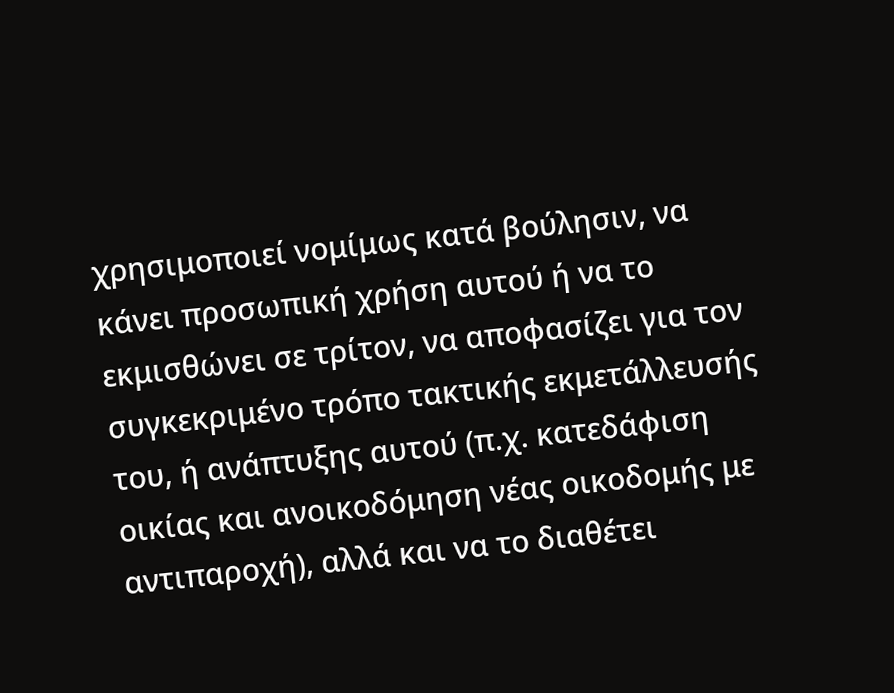χρησιμοποιεί νομίμως κατά βούλησιν, να κάνει προσωπική χρήση αυτού ή να το εκμισθώνει σε τρίτον, να αποφασίζει για τον συγκεκριμένο τρόπο τακτικής εκμετάλλευσής του, ή ανάπτυξης αυτού (π.χ. κατεδάφιση οικίας και ανοικοδόμηση νέας οικοδομής με αντιπαροχή), αλλά και να το διαθέτει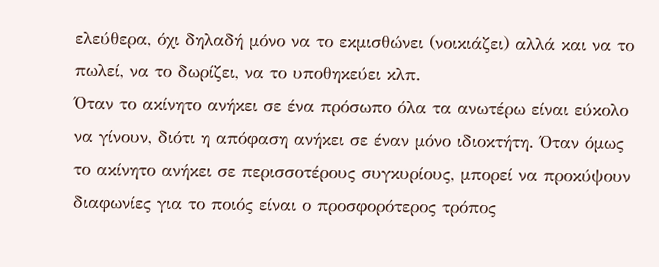ελεύθερα, όχι δηλαδή μόνο να το εκμισθώνει (νοικιάζει) αλλά και να το πωλεί, να το δωρίζει, να το υποθηκεύει κλπ.
Όταν το ακίνητο ανήκει σε ένα πρόσωπο όλα τα ανωτέρω είναι εύκολο να γίνουν, διότι η απόφαση ανήκει σε έναν μόνο ιδιοκτήτη. Όταν όμως το ακίνητο ανήκει σε περισσοτέρους συγκυρίους, μπορεί να προκύψουν διαφωνίες για το ποιός είναι ο προσφορότερος τρόπος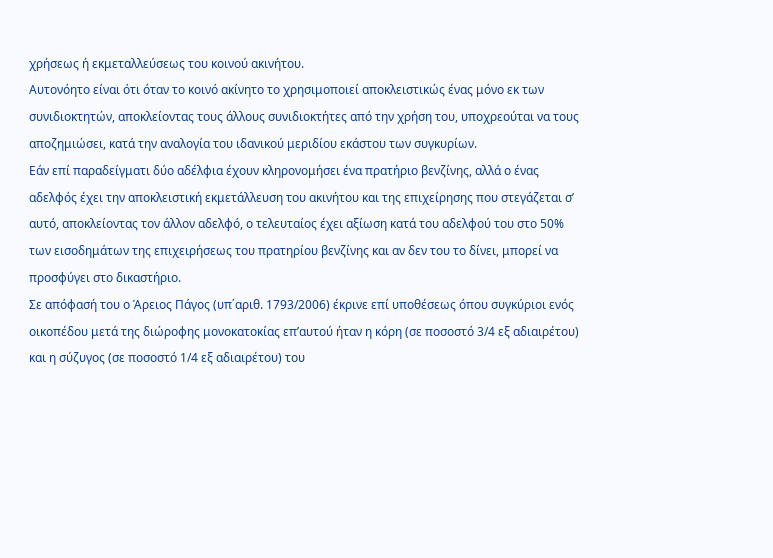χρήσεως ή εκμεταλλεύσεως του κοινού ακινήτου.
Αυτονόητο είναι ότι όταν το κοινό ακίνητο το χρησιμοποιεί αποκλειστικώς ένας μόνο εκ των συνιδιοκτητών, αποκλείοντας τους άλλους συνιδιοκτήτες από την χρήση του, υποχρεούται να τους αποζημιώσει, κατά την αναλογία του ιδανικού μεριδίου εκάστου των συγκυρίων.
Εάν επί παραδείγματι δύο αδέλφια έχουν κληρονομήσει ένα πρατήριο βενζίνης, αλλά ο ένας αδελφός έχει την αποκλειστική εκμετάλλευση του ακινήτου και της επιχείρησης που στεγάζεται σ’ αυτό, αποκλείοντας τον άλλον αδελφό, ο τελευταίος έχει αξίωση κατά του αδελφού του στο 50% των εισοδημάτων της επιχειρήσεως του πρατηρίου βενζίνης και αν δεν του το δίνει, μπορεί να προσφύγει στο δικαστήριο.
Σε απόφασή του ο Άρειος Πάγος (υπ΄αριθ. 1793/2006) έκρινε επί υποθέσεως όπου συγκύριοι ενός οικοπέδου μετά της διώροφης μονοκατοκίας επ’αυτού ήταν η κόρη (σε ποσοστό 3/4 εξ αδιαιρέτου) και η σύζυγος (σε ποσοστό 1/4 εξ αδιαιρέτου) του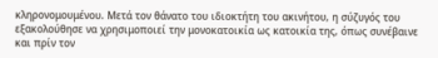κληρονομουμένου. Μετά τον θάνατο του ιδιοκτήτη του ακινήτου, η σύζυγός του εξακολούθησε να χρησιμοποιεί την μονοκατοικία ως κατοικία της, όπως συνέβαινε και πρίν τον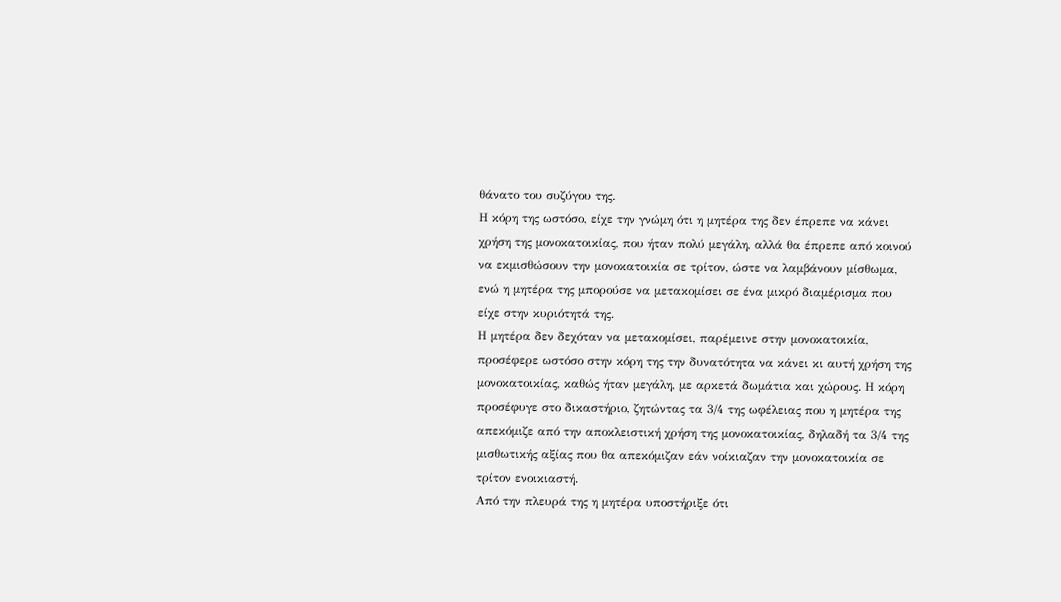θάνατο του συζύγου της.
Η κόρη της ωστόσο, είχε την γνώμη ότι η μητέρα της δεν έπρεπε να κάνει χρήση της μονοκατοικίας, που ήταν πολύ μεγάλη, αλλά θα έπρεπε από κοινού να εκμισθώσουν την μονοκατοικία σε τρίτον, ώστε να λαμβάνουν μίσθωμα, ενώ η μητέρα της μπορούσε να μετακομίσει σε ένα μικρό διαμέρισμα που είχε στην κυριότητά της.
Η μητέρα δεν δεχόταν να μετακομίσει, παρέμεινε στην μονοκατοικία, προσέφερε ωστόσο στην κόρη της την δυνατότητα να κάνει κι αυτή χρήση της μονοκατοικίας, καθώς ήταν μεγάλη, με αρκετά δωμάτια και χώρους. Η κόρη προσέφυγε στο δικαστήριο, ζητώντας τα 3/4 της ωφέλειας που η μητέρα της απεκόμιζε από την αποκλειστική χρήση της μονοκατοικίας, δηλαδή τα 3/4 της μισθωτικής αξίας που θα απεκόμιζαν εάν νοίκιαζαν την μονοκατοικία σε τρίτον ενοικιαστή.
Από την πλευρά της η μητέρα υποστήριξε ότι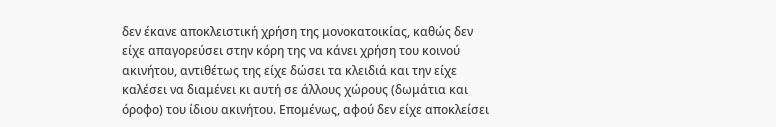δεν έκανε αποκλειστική χρήση της μονοκατοικίας, καθώς δεν είχε απαγορεύσει στην κόρη της να κάνει χρήση του κοινού ακινήτου, αντιθέτως της είχε δώσει τα κλειδιά και την είχε καλέσει να διαμένει κι αυτή σε άλλους χώρους (δωμάτια και όροφο) του ίδιου ακινήτου. Επομένως, αφού δεν είχε αποκλείσει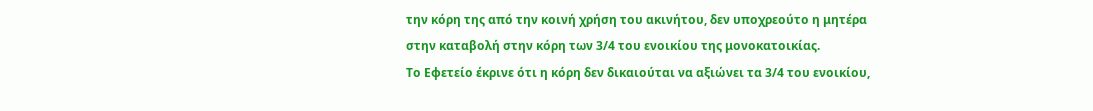την κόρη της από την κοινή χρήση του ακινήτου, δεν υποχρεούτο η μητέρα στην καταβολή στην κόρη των 3/4 του ενοικίου της μονοκατοικίας.
Το Εφετείο έκρινε ότι η κόρη δεν δικαιούται να αξιώνει τα 3/4 του ενοικίου,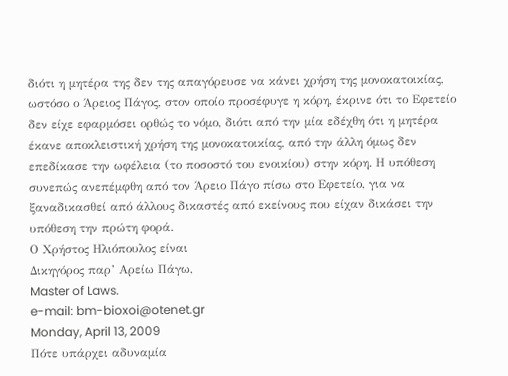διότι η μητέρα της δεν της απαγόρευσε να κάνει χρήση της μονοκατοικίας, ωστόσο ο Άρειος Πάγος, στον οποίο προσέφυγε η κόρη, έκρινε ότι το Εφετείο δεν είχε εφαρμόσει ορθώς το νόμο, διότι από την μία εδέχθη ότι η μητέρα έκανε αποκλειστική χρήση της μονοκατοικίας, από την άλλη όμως δεν επεδίκασε την ωφέλεια (το ποσοστό του ενοικίου) στην κόρη. Η υπόθεση συνεπώς ανεπέμφθη από τον Άρειο Πάγο πίσω στο Εφετείο, για να ξαναδικασθεί από άλλους δικαστές από εκείνους που είχαν δικάσει την υπόθεση την πρώτη φορά.
Ο Χρήστος Ηλιόπουλος είναι
Δικηγόρος παρ’ Αρείω Πάγω,
Master of Laws.
e-mail: bm-bioxoi@otenet.gr
Monday, April 13, 2009
Πότε υπάρχει αδυναμία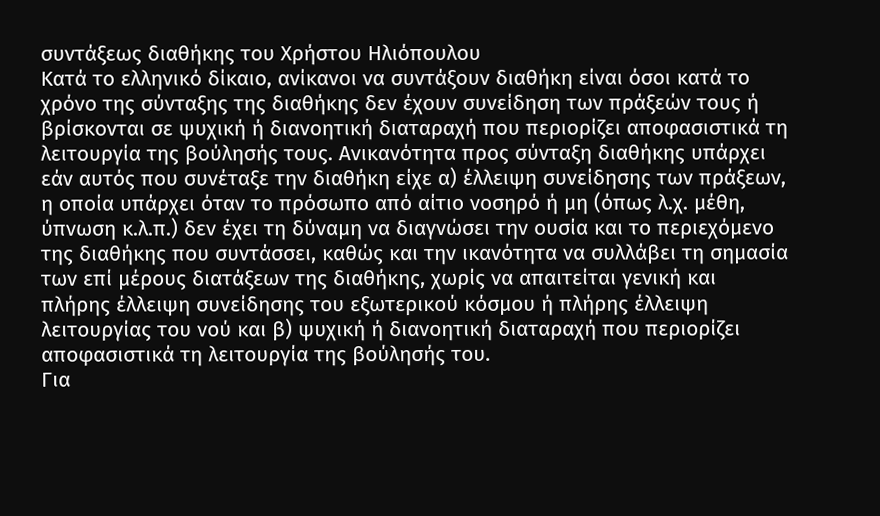συντάξεως διαθήκης του Χρήστου Ηλιόπουλου
Κατά το ελληνικό δίκαιο, ανίκανοι να συντάξουν διαθήκη είναι όσοι κατά το χρόνο της σύνταξης της διαθήκης δεν έχουν συνείδηση των πράξεών τους ή βρίσκονται σε ψυχική ή διανοητική διαταραχή που περιορίζει αποφασιστικά τη λειτουργία της βούλησής τους. Ανικανότητα προς σύνταξη διαθήκης υπάρχει εάν αυτός που συνέταξε την διαθήκη είχε α) έλλειψη συνείδησης των πράξεων, η οποία υπάρχει όταν το πρόσωπο από αίτιο νοσηρό ή μη (όπως λ.χ. μέθη, ύπνωση κ.λ.π.) δεν έχει τη δύναμη να διαγνώσει την ουσία και το περιεχόμενο της διαθήκης που συντάσσει, καθώς και την ικανότητα να συλλάβει τη σημασία των επί μέρους διατάξεων της διαθήκης, χωρίς να απαιτείται γενική και πλήρης έλλειψη συνείδησης του εξωτερικού κόσμου ή πλήρης έλλειψη λειτουργίας του νού και β) ψυχική ή διανοητική διαταραχή που περιορίζει αποφασιστικά τη λειτουργία της βούλησής του.
Για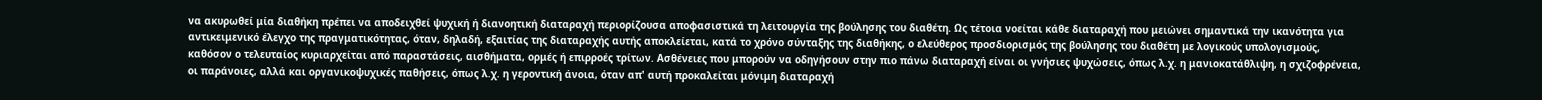να ακυρωθεί μία διαθήκη πρέπει να αποδειχθεί ψυχική ή διανοητική διαταραχή περιορίζουσα αποφασιστικά τη λειτουργία της βούλησης του διαθέτη. Ως τέτοια νοείται κάθε διαταραχή που μειώνει σημαντικά την ικανότητα για αντικειμενικό έλεγχο της πραγματικότητας, όταν, δηλαδή, εξαιτίας της διαταραχής αυτής αποκλείεται, κατά το χρόνο σύνταξης της διαθήκης, ο ελεύθερος προσδιορισμός της βούλησης του διαθέτη με λογικούς υπολογισμούς, καθόσον ο τελευταίος κυριαρχείται από παραστάσεις, αισθήματα, ορμές ή επιρροές τρίτων. Ασθένειες που μπορούν να οδηγήσουν στην πιο πάνω διαταραχή είναι οι γνήσιες ψυχώσεις, όπως λ.χ. η μανιοκατάθλιψη, η σχιζοφρένεια, οι παράνοιες, αλλά και οργανικοψυχικές παθήσεις, όπως λ.χ. η γεροντική άνοια, όταν απ' αυτή προκαλείται μόνιμη διαταραχή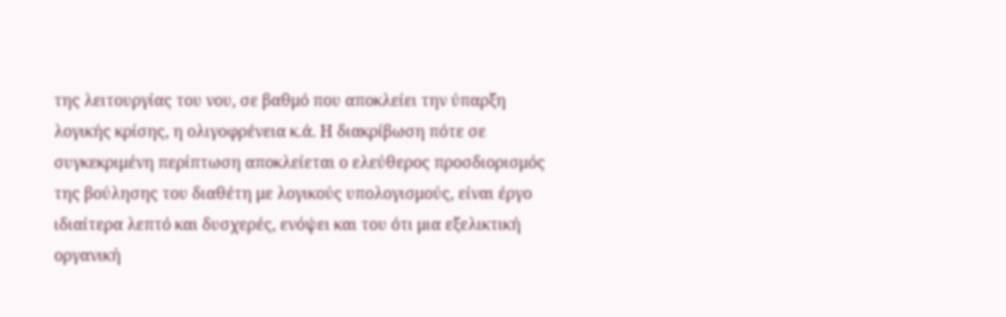της λειτουργίας του νου, σε βαθμό που αποκλείει την ύπαρξη λογικής κρίσης, η ολιγοφρένεια κ.ά. Η διακρίβωση πότε σε συγκεκριμένη περίπτωση αποκλείεται ο ελεύθερος προσδιορισμός της βούλησης του διαθέτη με λογικούς υπολογισμούς, είναι έργο ιδιαίτερα λεπτό και δυσχερές, ενόψει και του ότι μια εξελικτική οργανική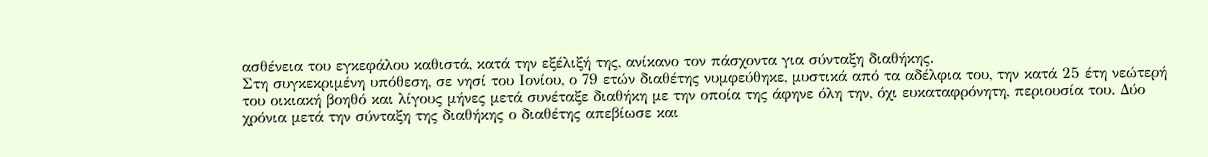ασθένεια του εγκεφάλου καθιστά, κατά την εξέλιξή της, ανίκανο τον πάσχοντα για σύνταξη διαθήκης.
Στη συγκεκριμένη υπόθεση, σε νησί του Ιονίου, ο 79 ετών διαθέτης νυμφεύθηκε, μυστικά από τα αδέλφια του, την κατά 25 έτη νεώτερή του οικιακή βοηθό και λίγους μήνες μετά συνέταξε διαθήκη με την οποία της άφηνε όλη την, όχι ευκαταφρόνητη, περιουσία του. Δύο χρόνια μετά την σύνταξη της διαθήκης ο διαθέτης απεβίωσε και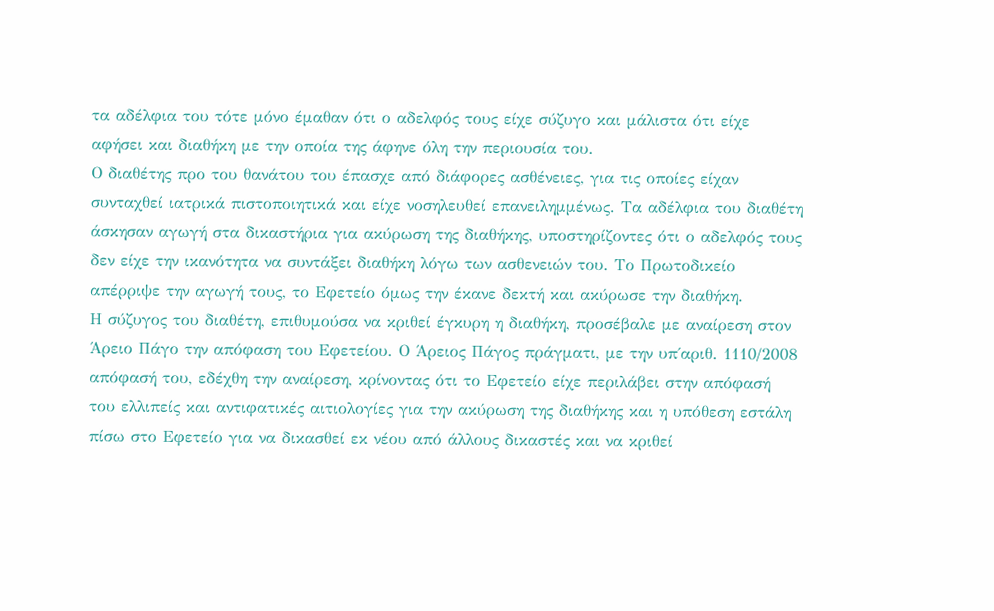τα αδέλφια του τότε μόνο έμαθαν ότι ο αδελφός τους είχε σύζυγο και μάλιστα ότι είχε αφήσει και διαθήκη με την οποία της άφηνε όλη την περιουσία του.
Ο διαθέτης προ του θανάτου του έπασχε από διάφορες ασθένειες, για τις οποίες είχαν συνταχθεί ιατρικά πιστοποιητικά και είχε νοσηλευθεί επανειλημμένως. Τα αδέλφια του διαθέτη άσκησαν αγωγή στα δικαστήρια για ακύρωση της διαθήκης, υποστηρίζοντες ότι ο αδελφός τους δεν είχε την ικανότητα να συντάξει διαθήκη λόγω των ασθενειών του. Το Πρωτοδικείο απέρριψε την αγωγή τους, το Εφετείο όμως την έκανε δεκτή και ακύρωσε την διαθήκη.
Η σύζυγος του διαθέτη, επιθυμούσα να κριθεί έγκυρη η διαθήκη, προσέβαλε με αναίρεση στον Άρειο Πάγο την απόφαση του Εφετείου. Ο Άρειος Πάγος πράγματι, με την υπ΄αριθ. 1110/2008 απόφασή του, εδέχθη την αναίρεση, κρίνοντας ότι το Εφετείο είχε περιλάβει στην απόφασή του ελλιπείς και αντιφατικές αιτιολογίες για την ακύρωση της διαθήκης και η υπόθεση εστάλη πίσω στο Εφετείο για να δικασθεί εκ νέου από άλλους δικαστές και να κριθεί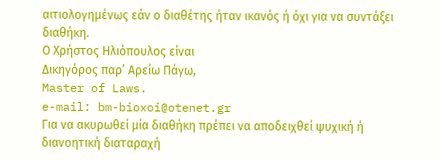αιτιολογημένως εάν ο διαθέτης ήταν ικανός ή όχι για να συντάξει διαθήκη.
Ο Χρήστος Ηλιόπουλος είναι
Δικηγόρος παρ’ Αρείω Πάγω,
Master of Laws.
e-mail: bm-bioxoi@otenet.gr
Για να ακυρωθεί μία διαθήκη πρέπει να αποδειχθεί ψυχική ή διανοητική διαταραχή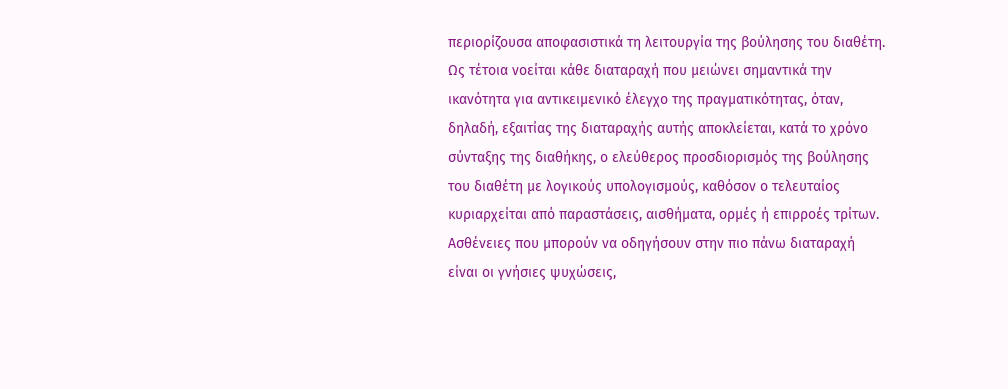περιορίζουσα αποφασιστικά τη λειτουργία της βούλησης του διαθέτη. Ως τέτοια νοείται κάθε διαταραχή που μειώνει σημαντικά την ικανότητα για αντικειμενικό έλεγχο της πραγματικότητας, όταν, δηλαδή, εξαιτίας της διαταραχής αυτής αποκλείεται, κατά το χρόνο σύνταξης της διαθήκης, ο ελεύθερος προσδιορισμός της βούλησης του διαθέτη με λογικούς υπολογισμούς, καθόσον ο τελευταίος κυριαρχείται από παραστάσεις, αισθήματα, ορμές ή επιρροές τρίτων. Ασθένειες που μπορούν να οδηγήσουν στην πιο πάνω διαταραχή είναι οι γνήσιες ψυχώσεις,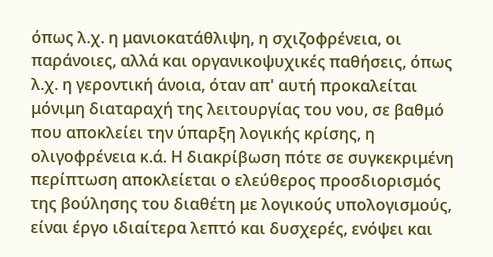όπως λ.χ. η μανιοκατάθλιψη, η σχιζοφρένεια, οι παράνοιες, αλλά και οργανικοψυχικές παθήσεις, όπως λ.χ. η γεροντική άνοια, όταν απ' αυτή προκαλείται μόνιμη διαταραχή της λειτουργίας του νου, σε βαθμό που αποκλείει την ύπαρξη λογικής κρίσης, η ολιγοφρένεια κ.ά. Η διακρίβωση πότε σε συγκεκριμένη περίπτωση αποκλείεται ο ελεύθερος προσδιορισμός της βούλησης του διαθέτη με λογικούς υπολογισμούς, είναι έργο ιδιαίτερα λεπτό και δυσχερές, ενόψει και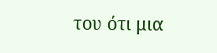του ότι μια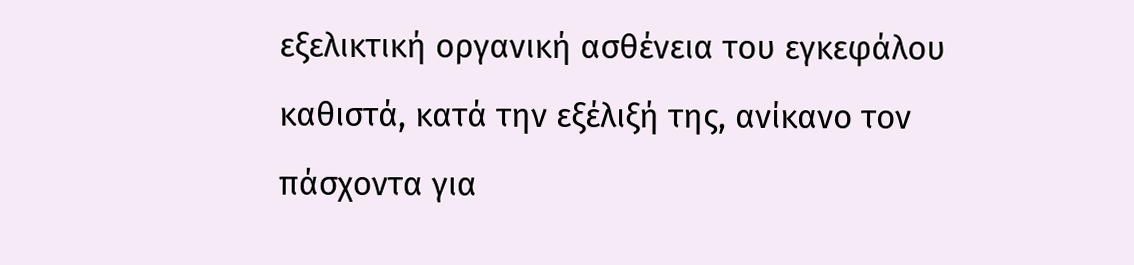εξελικτική οργανική ασθένεια του εγκεφάλου καθιστά, κατά την εξέλιξή της, ανίκανο τον πάσχοντα για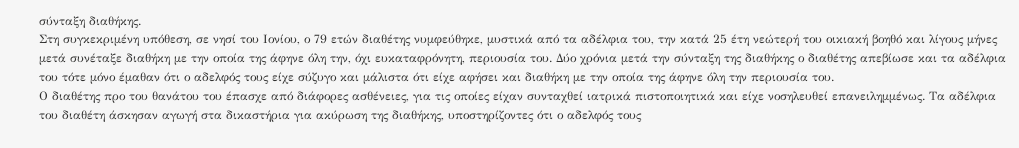σύνταξη διαθήκης.
Στη συγκεκριμένη υπόθεση, σε νησί του Ιονίου, ο 79 ετών διαθέτης νυμφεύθηκε, μυστικά από τα αδέλφια του, την κατά 25 έτη νεώτερή του οικιακή βοηθό και λίγους μήνες μετά συνέταξε διαθήκη με την οποία της άφηνε όλη την, όχι ευκαταφρόνητη, περιουσία του. Δύο χρόνια μετά την σύνταξη της διαθήκης ο διαθέτης απεβίωσε και τα αδέλφια του τότε μόνο έμαθαν ότι ο αδελφός τους είχε σύζυγο και μάλιστα ότι είχε αφήσει και διαθήκη με την οποία της άφηνε όλη την περιουσία του.
Ο διαθέτης προ του θανάτου του έπασχε από διάφορες ασθένειες, για τις οποίες είχαν συνταχθεί ιατρικά πιστοποιητικά και είχε νοσηλευθεί επανειλημμένως. Τα αδέλφια του διαθέτη άσκησαν αγωγή στα δικαστήρια για ακύρωση της διαθήκης, υποστηρίζοντες ότι ο αδελφός τους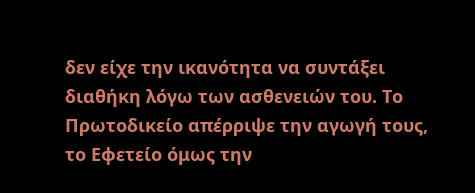δεν είχε την ικανότητα να συντάξει διαθήκη λόγω των ασθενειών του. Το Πρωτοδικείο απέρριψε την αγωγή τους, το Εφετείο όμως την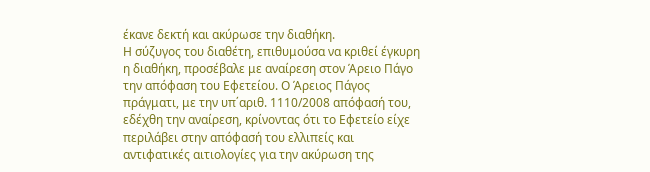έκανε δεκτή και ακύρωσε την διαθήκη.
Η σύζυγος του διαθέτη, επιθυμούσα να κριθεί έγκυρη η διαθήκη, προσέβαλε με αναίρεση στον Άρειο Πάγο την απόφαση του Εφετείου. Ο Άρειος Πάγος πράγματι, με την υπ΄αριθ. 1110/2008 απόφασή του, εδέχθη την αναίρεση, κρίνοντας ότι το Εφετείο είχε περιλάβει στην απόφασή του ελλιπείς και αντιφατικές αιτιολογίες για την ακύρωση της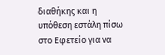διαθήκης και η υπόθεση εστάλη πίσω στο Εφετείο για να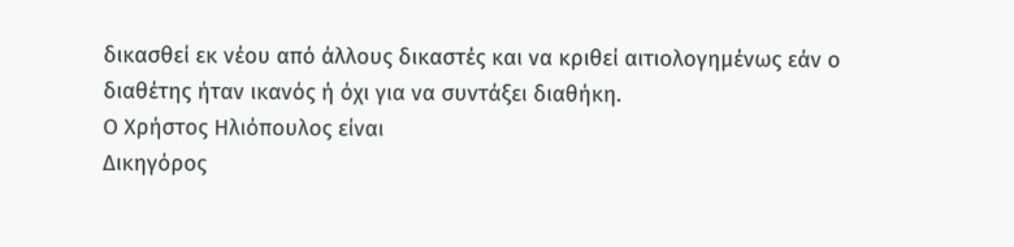δικασθεί εκ νέου από άλλους δικαστές και να κριθεί αιτιολογημένως εάν ο διαθέτης ήταν ικανός ή όχι για να συντάξει διαθήκη.
Ο Χρήστος Ηλιόπουλος είναι
Δικηγόρος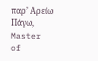παρ’ Αρείω Πάγω,
Master of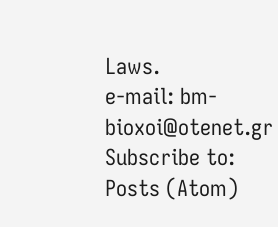Laws.
e-mail: bm-bioxoi@otenet.gr
Subscribe to:
Posts (Atom)